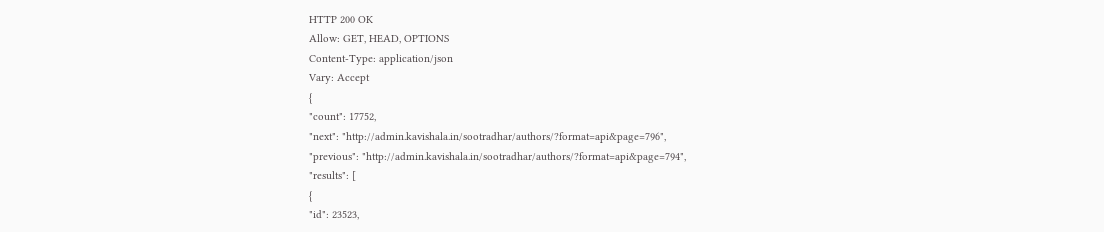HTTP 200 OK
Allow: GET, HEAD, OPTIONS
Content-Type: application/json
Vary: Accept
{
"count": 17752,
"next": "http://admin.kavishala.in/sootradhar/authors/?format=api&page=796",
"previous": "http://admin.kavishala.in/sootradhar/authors/?format=api&page=794",
"results": [
{
"id": 23523,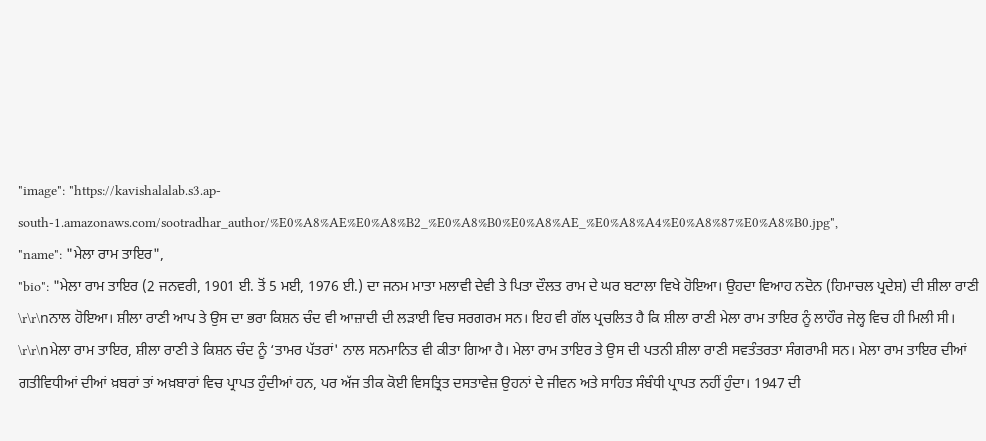"image": "https://kavishalalab.s3.ap-south-1.amazonaws.com/sootradhar_author/%E0%A8%AE%E0%A8%B2_%E0%A8%B0%E0%A8%AE_%E0%A8%A4%E0%A8%87%E0%A8%B0.jpg",
"name": "ਮੇਲਾ ਰਾਮ ਤਾਇਰ",
"bio": "ਮੇਲਾ ਰਾਮ ਤਾਇਰ (2 ਜਨਵਰੀ, 1901 ਈ. ਤੋਂ 5 ਮਈ, 1976 ਈ.) ਦਾ ਜਨਮ ਮਾਤਾ ਮਲਾਵੀ ਦੇਵੀ ਤੇ ਪਿਤਾ ਦੌਲਤ ਰਾਮ ਦੇ ਘਰ ਬਟਾਲਾ ਵਿਖੇ ਹੋਇਆ। ਉਹਦਾ ਵਿਆਹ ਨਦੋਨ (ਹਿਮਾਚਲ ਪ੍ਰਦੇਸ਼) ਦੀ ਸ਼ੀਲਾ ਰਾਣੀ \r\r\nਨਾਲ ਹੋਇਆ। ਸ਼ੀਲਾ ਰਾਣੀ ਆਪ ਤੇ ਉਸ ਦਾ ਭਰਾ ਕਿਸ਼ਨ ਚੰਦ ਵੀ ਆਜ਼ਾਦੀ ਦੀ ਲੜਾਈ ਵਿਚ ਸਰਗਰਮ ਸਨ। ਇਹ ਵੀ ਗੱਲ ਪ੍ਰਚਲਿਤ ਹੈ ਕਿ ਸ਼ੀਲਾ ਰਾਣੀ ਮੇਲਾ ਰਾਮ ਤਾਇਰ ਨੂੰ ਲਾਹੌਰ ਜੇਲ੍ਹ ਵਿਚ ਹੀ ਮਿਲੀ ਸੀ। \r\r\nਮੇਲਾ ਰਾਮ ਤਾਇਰ, ਸ਼ੀਲਾ ਰਾਣੀ ਤੇ ਕਿਸ਼ਨ ਚੰਦ ਨੂੰ ‘ਤਾਮਰ ਪੱਤਰਾਂ' ਨਾਲ ਸਨਮਾਨਿਤ ਵੀ ਕੀਤਾ ਗਿਆ ਹੈ। ਮੇਲਾ ਰਾਮ ਤਾਇਰ ਤੇ ਉਸ ਦੀ ਪਤਨੀ ਸ਼ੀਲਾ ਰਾਣੀ ਸਵਤੰਤਰਤਾ ਸੰਗਰਾਮੀ ਸਨ। ਮੇਲਾ ਰਾਮ ਤਾਇਰ ਦੀਆਂ ਗਤੀਵਿਧੀਆਂ ਦੀਆਂ ਖ਼ਬਰਾਂ ਤਾਂ ਅਖ਼ਬਾਰਾਂ ਵਿਚ ਪ੍ਰਾਪਤ ਹੁੰਦੀਆਂ ਹਨ, ਪਰ ਅੱਜ ਤੀਕ ਕੋਈ ਵਿਸਤ੍ਰਿਤ ਦਸਤਾਵੇਜ਼ ਉਹਨਾਂ ਦੇ ਜੀਵਨ ਅਤੇ ਸਾਹਿਤ ਸੰਬੰਧੀ ਪ੍ਰਾਪਤ ਨਹੀਂ ਹੁੰਦਾ। 1947 ਦੀ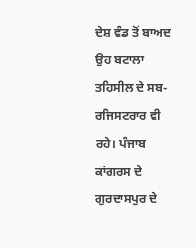ਦੇਸ਼ ਵੰਡ ਤੋਂ ਬਾਅਦ ਉਹ ਬਟਾਲਾ ਤਹਿਸੀਲ ਦੇ ਸਬ- ਰਜਿਸਟਰਾਰ ਵੀ ਰਹੇ। ਪੰਜਾਬ ਕਾਂਗਰਸ ਦੇ ਗੁਰਦਾਸਪੁਰ ਦੇ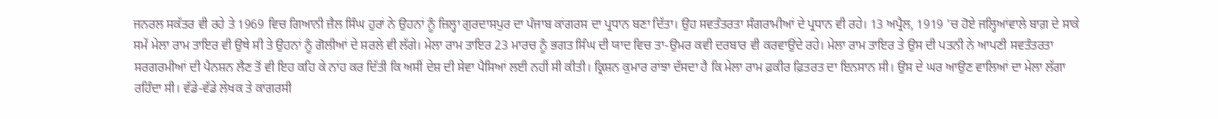ਜਨਰਲ ਸਕੱਤਰ ਵੀ ਰਹੇ ਤੇ 1969 ਵਿਚ ਗਿਆਨੀ ਜ਼ੈਲ ਸਿੰਘ ਹੁਰਾਂ ਨੇ ਉਹਨਾਂ ਨੂੰ ਜ਼ਿਲ੍ਹਾ ਗੁਰਦਾਸਪੁਰ ਦਾ ਪੰਜਾਬ ਕਾਂਗਰਸ ਦਾ ਪ੍ਰਧਾਨ ਬਣਾ ਦਿੱਤਾ। ਉਹ ਸਵਤੰਤਰਤਾ ਸੰਗਰਾਮੀਆਂ ਦੇ ਪ੍ਰਧਾਨ ਵੀ ਰਹੇ। 13 ਅਪ੍ਰੈਲ, 1919 'ਚ ਹੋਏ ਜਲ੍ਹਿਆਂਵਾਲੇ ਬਾਗ਼ ਦੇ ਸਾਕੇ ਸਮੇਂ ਮੇਲਾ ਰਾਮ ਤਾਇਰ ਵੀ ਉਥੇ ਸੀ ਤੇ ਉਹਨਾਂ ਨੂੰ ਗੋਲੀਆਂ ਦੇ ਸ਼ਰਲੇ ਵੀ ਲੱਗੇ। ਮੇਲਾ ਰਾਮ ਤਾਇਰ 23 ਮਾਰਚ ਨੂੰ ਭਗਤ ਸਿੰਘ ਦੀ ਯਾਦ ਵਿਚ ਤਾ-ਉਮਰ ਕਵੀ ਦਰਬਾਰ ਵੀ ਕਰਵਾਉਂਦੇ ਰਹੇ। ਮੇਲਾ ਰਾਮ ਤਾਇਰ ਤੇ ਉਸ ਦੀ ਪਤਨੀ ਨੇ ਆਪਣੀ ਸਵਤੰਤਰਤਾ ਸਰਗਰਮੀਆਂ ਦੀ ਪੈਨਸ਼ਨ ਲੈਣ ਤੋਂ ਵੀ ਇਹ ਕਹਿ ਕੇ ਨਾਂਹ ਕਰ ਦਿੱਤੀ ਕਿ ਅਸੀਂ ਦੇਸ਼ ਦੀ ਸੇਵਾ ਪੈਸਿਆਂ ਲਈ ਨਹੀਂ ਸੀ ਕੀਤੀ। ਕ੍ਰਿਸ਼ਨ ਕੁਮਾਰ ਰਾਂਝਾ ਦੱਸਦਾ ਹੈ ਕਿ ਮੇਲਾ ਰਾਮ ਫ਼ਕੀਰ ਫ਼ਿਤਰਤ ਦਾ ਇਨਸਾਨ ਸੀ। ਉਸ ਦੇ ਘਰ ਆਉਣ ਵਾਲਿਆਂ ਦਾ ਮੇਲਾ ਲੱਗਾ ਰਹਿੰਦਾ ਸੀ। ਵੱਡੇ-ਵੱਡੇ ਲੇਖਕ ਤੇ ਕਾਂਗਰਸੀ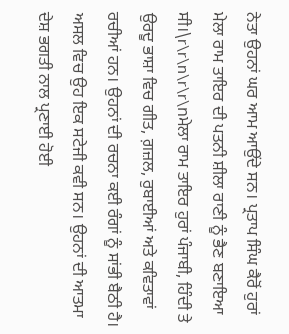ਨੇਤਾ ਉਹਨਾਂ ਘਰ ਆਮ ਆਉਂਦੇ ਸਨ। ਪ੍ਰਤਾਪ ਸਿੰਘ ਕੈਰੋਂ ਹੁਰਾਂ ਮੇਲਾ ਰਾਮ ਤਾਇਰ ਦੀ ਪਤਨੀ ਸ਼ੀਲਾ ਰਾਣੀ ਨੂੰ ਭੈਣ ਬਣਾਇਆ ਸੀ।\r\r\n\r\r\nਮੇਲਾ ਰਾਮ ਤਾਇਰ ਹੁਰਾਂ ਪੰਜਾਬੀ, ਹਿੰਦੀ ਤੇ ਉਰਦੂ ਭਾਸ਼ਾ ਵਿਚ ਗੀਤ, ਗ਼ਜ਼ਲ, ਰੁਬਾਈਆਂ ਅਤੇ ਕਵਿਤਾਵਾਂ ਰਚੀਆਂ ਹਨ। ਉਹਨਾਂ ਦੀ ਰਚਨਾ ਕਈ ਰੰਗਾਂ ਨੂੰ ਸਾਂਭੀ ਬੈਠੀ ਹੈ। ਅਸਲ ਵਿਚ ਉਹ ਇਕ ਸਟੇਜੀ ਕਵੀ ਸਨ। ਉਹਨਾਂ ਦੀ ਆਤਮਾ ਦੇਸ਼ ਭਗਤੀ ਨਾਲ ਪ੍ਰਣਾਈ ਹੋਈ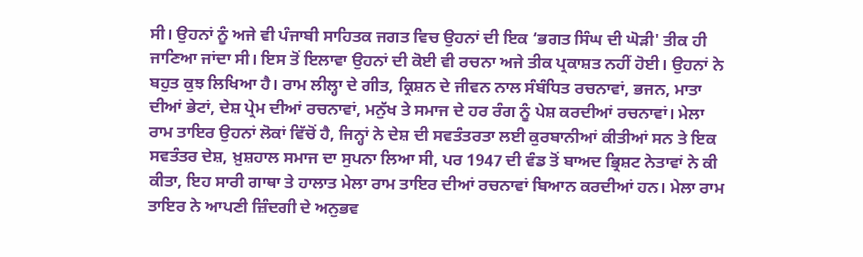ਸੀ। ਉਹਨਾਂ ਨੂੰ ਅਜੇ ਵੀ ਪੰਜਾਬੀ ਸਾਹਿਤਕ ਜਗਤ ਵਿਚ ਉਹਨਾਂ ਦੀ ਇਕ ‘ਭਗਤ ਸਿੰਘ ਦੀ ਘੋੜੀ' ਤੀਕ ਹੀ ਜਾਣਿਆ ਜਾਂਦਾ ਸੀ। ਇਸ ਤੋਂ ਇਲਾਵਾ ਉਹਨਾਂ ਦੀ ਕੋਈ ਵੀ ਰਚਨਾ ਅਜੇ ਤੀਕ ਪ੍ਰਕਾਸ਼ਤ ਨਹੀਂ ਹੋਈ। ਉਹਨਾਂ ਨੇ ਬਹੁਤ ਕੁਝ ਲਿਖਿਆ ਹੈ। ਰਾਮ ਲੀਲ੍ਹਾ ਦੇ ਗੀਤ, ਕ੍ਰਿਸ਼ਨ ਦੇ ਜੀਵਨ ਨਾਲ ਸੰਬੰਧਿਤ ਰਚਨਾਵਾਂ, ਭਜਨ, ਮਾਤਾ ਦੀਆਂ ਭੇਟਾਂ, ਦੇਸ਼ ਪ੍ਰੇਮ ਦੀਆਂ ਰਚਨਾਵਾਂ, ਮਨੁੱਖ ਤੇ ਸਮਾਜ ਦੇ ਹਰ ਰੰਗ ਨੂੰ ਪੇਸ਼ ਕਰਦੀਆਂ ਰਚਨਾਵਾਂ। ਮੇਲਾ ਰਾਮ ਤਾਇਰ ਉਹਨਾਂ ਲੋਕਾਂ ਵਿੱਚੋਂ ਹੈ, ਜਿਨ੍ਹਾਂ ਨੇ ਦੇਸ਼ ਦੀ ਸਵਤੰਤਰਤਾ ਲਈ ਕੁਰਬਾਨੀਆਂ ਕੀਤੀਆਂ ਸਨ ਤੇ ਇਕ ਸਵਤੰਤਰ ਦੇਸ਼, ਖ਼ੁਸ਼ਹਾਲ ਸਮਾਜ ਦਾ ਸੁਪਨਾ ਲਿਆ ਸੀ, ਪਰ 1947 ਦੀ ਵੰਡ ਤੋਂ ਬਾਅਦ ਭ੍ਰਿਸ਼ਟ ਨੇਤਾਵਾਂ ਨੇ ਕੀ ਕੀਤਾ, ਇਹ ਸਾਰੀ ਗਾਥਾ ਤੇ ਹਾਲਾਤ ਮੇਲਾ ਰਾਮ ਤਾਇਰ ਦੀਆਂ ਰਚਨਾਵਾਂ ਬਿਆਨ ਕਰਦੀਆਂ ਹਨ। ਮੇਲਾ ਰਾਮ ਤਾਇਰ ਨੇ ਆਪਣੀ ਜ਼ਿੰਦਗੀ ਦੇ ਅਨੁਭਵ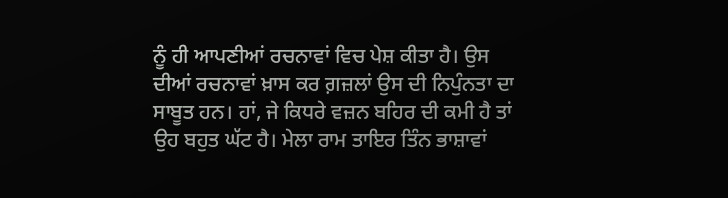ਨੂੰ ਹੀ ਆਪਣੀਆਂ ਰਚਨਾਵਾਂ ਵਿਚ ਪੇਸ਼ ਕੀਤਾ ਹੈ। ਉਸ ਦੀਆਂ ਰਚਨਾਵਾਂ ਖ਼ਾਸ ਕਰ ਗ਼ਜ਼ਲਾਂ ਉਸ ਦੀ ਨਿਪੁੰਨਤਾ ਦਾ ਸਾਬੂਤ ਹਨ। ਹਾਂ, ਜੇ ਕਿਧਰੇ ਵਜ਼ਨ ਬਹਿਰ ਦੀ ਕਮੀ ਹੈ ਤਾਂ ਉਹ ਬਹੁਤ ਘੱਟ ਹੈ। ਮੇਲਾ ਰਾਮ ਤਾਇਰ ਤਿੰਨ ਭਾਸ਼ਾਵਾਂ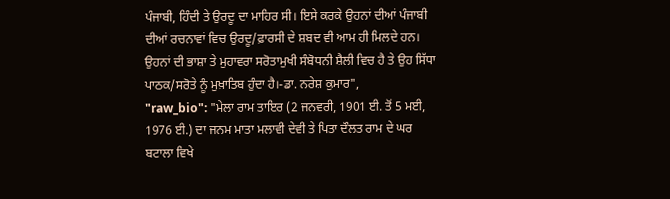ਪੰਜਾਬੀ, ਹਿੰਦੀ ਤੇ ਉਰਦੂ ਦਾ ਮਾਹਿਰ ਸੀ। ਇਸੇ ਕਰਕੇ ਉਹਨਾਂ ਦੀਆਂ ਪੰਜਾਬੀ ਦੀਆਂ ਰਚਨਾਵਾਂ ਵਿਚ ਉਰਦੂ/ਫ਼ਾਰਸੀ ਦੇ ਸ਼ਬਦ ਵੀ ਆਮ ਹੀ ਮਿਲਦੇ ਹਨ। ਉਹਨਾਂ ਦੀ ਭਾਸ਼ਾ ਤੇ ਮੁਹਾਵਰਾ ਸਰੋਤਾਮੁਖੀ ਸੰਬੋਧਨੀ ਸ਼ੈਲੀ ਵਿਚ ਹੈ ਤੇ ਉਹ ਸਿੱਧਾ ਪਾਠਕ/ਸਰੋਤੇ ਨੂੰ ਮੁਖ਼ਾਤਿਬ ਹੁੰਦਾ ਹੈ।-ਡਾ. ਨਰੇਸ਼ ਕੁਮਾਰ",
"raw_bio": "ਮੇਲਾ ਰਾਮ ਤਾਇਰ (2 ਜਨਵਰੀ, 1901 ਈ. ਤੋਂ 5 ਮਈ, 1976 ਈ.) ਦਾ ਜਨਮ ਮਾਤਾ ਮਲਾਵੀ ਦੇਵੀ ਤੇ ਪਿਤਾ ਦੌਲਤ ਰਾਮ ਦੇ ਘਰ ਬਟਾਲਾ ਵਿਖੇ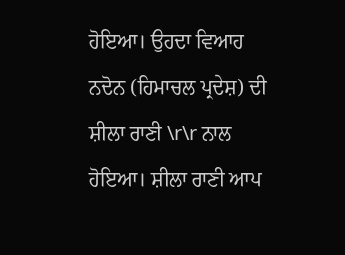ਹੋਇਆ। ਉਹਦਾ ਵਿਆਹ ਨਦੋਨ (ਹਿਮਾਚਲ ਪ੍ਰਦੇਸ਼) ਦੀ ਸ਼ੀਲਾ ਰਾਣੀ \r\r ਨਾਲ ਹੋਇਆ। ਸ਼ੀਲਾ ਰਾਣੀ ਆਪ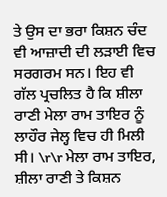ਤੇ ਉਸ ਦਾ ਭਰਾ ਕਿਸ਼ਨ ਚੰਦ ਵੀ ਆਜ਼ਾਦੀ ਦੀ ਲੜਾਈ ਵਿਚ ਸਰਗਰਮ ਸਨ। ਇਹ ਵੀ ਗੱਲ ਪ੍ਰਚਲਿਤ ਹੈ ਕਿ ਸ਼ੀਲਾ ਰਾਣੀ ਮੇਲਾ ਰਾਮ ਤਾਇਰ ਨੂੰ ਲਾਹੌਰ ਜੇਲ੍ਹ ਵਿਚ ਹੀ ਮਿਲੀ ਸੀ। \r\r ਮੇਲਾ ਰਾਮ ਤਾਇਰ, ਸ਼ੀਲਾ ਰਾਣੀ ਤੇ ਕਿਸ਼ਨ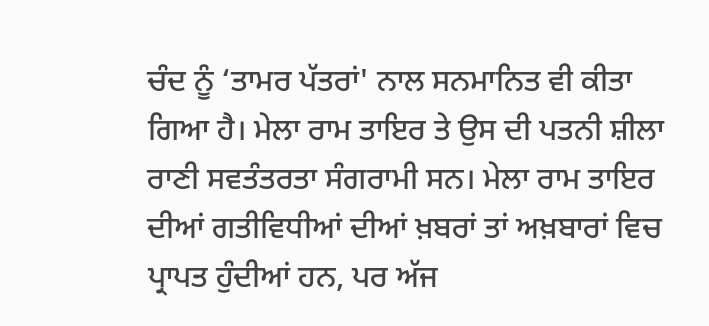ਚੰਦ ਨੂੰ ‘ਤਾਮਰ ਪੱਤਰਾਂ' ਨਾਲ ਸਨਮਾਨਿਤ ਵੀ ਕੀਤਾ ਗਿਆ ਹੈ। ਮੇਲਾ ਰਾਮ ਤਾਇਰ ਤੇ ਉਸ ਦੀ ਪਤਨੀ ਸ਼ੀਲਾ ਰਾਣੀ ਸਵਤੰਤਰਤਾ ਸੰਗਰਾਮੀ ਸਨ। ਮੇਲਾ ਰਾਮ ਤਾਇਰ ਦੀਆਂ ਗਤੀਵਿਧੀਆਂ ਦੀਆਂ ਖ਼ਬਰਾਂ ਤਾਂ ਅਖ਼ਬਾਰਾਂ ਵਿਚ ਪ੍ਰਾਪਤ ਹੁੰਦੀਆਂ ਹਨ, ਪਰ ਅੱਜ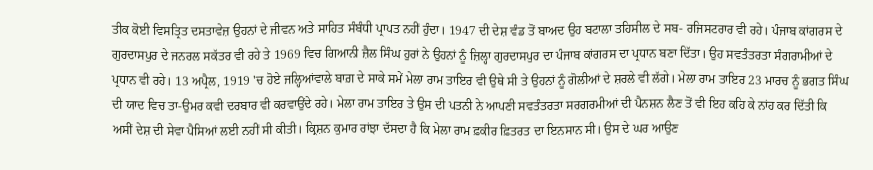ਤੀਕ ਕੋਈ ਵਿਸਤ੍ਰਿਤ ਦਸਤਾਵੇਜ਼ ਉਹਨਾਂ ਦੇ ਜੀਵਨ ਅਤੇ ਸਾਹਿਤ ਸੰਬੰਧੀ ਪ੍ਰਾਪਤ ਨਹੀਂ ਹੁੰਦਾ। 1947 ਦੀ ਦੇਸ਼ ਵੰਡ ਤੋਂ ਬਾਅਦ ਉਹ ਬਟਾਲਾ ਤਹਿਸੀਲ ਦੇ ਸਬ- ਰਜਿਸਟਰਾਰ ਵੀ ਰਹੇ। ਪੰਜਾਬ ਕਾਂਗਰਸ ਦੇ ਗੁਰਦਾਸਪੁਰ ਦੇ ਜਨਰਲ ਸਕੱਤਰ ਵੀ ਰਹੇ ਤੇ 1969 ਵਿਚ ਗਿਆਨੀ ਜ਼ੈਲ ਸਿੰਘ ਹੁਰਾਂ ਨੇ ਉਹਨਾਂ ਨੂੰ ਜ਼ਿਲ੍ਹਾ ਗੁਰਦਾਸਪੁਰ ਦਾ ਪੰਜਾਬ ਕਾਂਗਰਸ ਦਾ ਪ੍ਰਧਾਨ ਬਣਾ ਦਿੱਤਾ। ਉਹ ਸਵਤੰਤਰਤਾ ਸੰਗਰਾਮੀਆਂ ਦੇ ਪ੍ਰਧਾਨ ਵੀ ਰਹੇ। 13 ਅਪ੍ਰੈਲ, 1919 'ਚ ਹੋਏ ਜਲ੍ਹਿਆਂਵਾਲੇ ਬਾਗ਼ ਦੇ ਸਾਕੇ ਸਮੇਂ ਮੇਲਾ ਰਾਮ ਤਾਇਰ ਵੀ ਉਥੇ ਸੀ ਤੇ ਉਹਨਾਂ ਨੂੰ ਗੋਲੀਆਂ ਦੇ ਸ਼ਰਲੇ ਵੀ ਲੱਗੇ। ਮੇਲਾ ਰਾਮ ਤਾਇਰ 23 ਮਾਰਚ ਨੂੰ ਭਗਤ ਸਿੰਘ ਦੀ ਯਾਦ ਵਿਚ ਤਾ-ਉਮਰ ਕਵੀ ਦਰਬਾਰ ਵੀ ਕਰਵਾਉਂਦੇ ਰਹੇ। ਮੇਲਾ ਰਾਮ ਤਾਇਰ ਤੇ ਉਸ ਦੀ ਪਤਨੀ ਨੇ ਆਪਣੀ ਸਵਤੰਤਰਤਾ ਸਰਗਰਮੀਆਂ ਦੀ ਪੈਨਸ਼ਨ ਲੈਣ ਤੋਂ ਵੀ ਇਹ ਕਹਿ ਕੇ ਨਾਂਹ ਕਰ ਦਿੱਤੀ ਕਿ ਅਸੀਂ ਦੇਸ਼ ਦੀ ਸੇਵਾ ਪੈਸਿਆਂ ਲਈ ਨਹੀਂ ਸੀ ਕੀਤੀ। ਕ੍ਰਿਸ਼ਨ ਕੁਮਾਰ ਰਾਂਝਾ ਦੱਸਦਾ ਹੈ ਕਿ ਮੇਲਾ ਰਾਮ ਫ਼ਕੀਰ ਫ਼ਿਤਰਤ ਦਾ ਇਨਸਾਨ ਸੀ। ਉਸ ਦੇ ਘਰ ਆਉਣ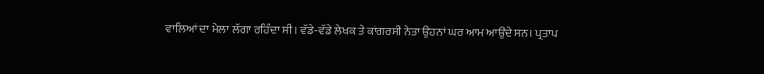ਵਾਲਿਆਂ ਦਾ ਮੇਲਾ ਲੱਗਾ ਰਹਿੰਦਾ ਸੀ। ਵੱਡੇ-ਵੱਡੇ ਲੇਖਕ ਤੇ ਕਾਂਗਰਸੀ ਨੇਤਾ ਉਹਨਾਂ ਘਰ ਆਮ ਆਉਂਦੇ ਸਨ। ਪ੍ਰਤਾਪ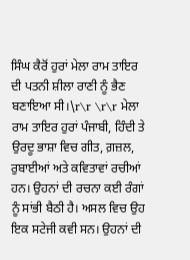ਸਿੰਘ ਕੈਰੋਂ ਹੁਰਾਂ ਮੇਲਾ ਰਾਮ ਤਾਇਰ ਦੀ ਪਤਨੀ ਸ਼ੀਲਾ ਰਾਣੀ ਨੂੰ ਭੈਣ ਬਣਾਇਆ ਸੀ।\r\r \r\r ਮੇਲਾ ਰਾਮ ਤਾਇਰ ਹੁਰਾਂ ਪੰਜਾਬੀ, ਹਿੰਦੀ ਤੇ ਉਰਦੂ ਭਾਸ਼ਾ ਵਿਚ ਗੀਤ, ਗ਼ਜ਼ਲ, ਰੁਬਾਈਆਂ ਅਤੇ ਕਵਿਤਾਵਾਂ ਰਚੀਆਂ ਹਨ। ਉਹਨਾਂ ਦੀ ਰਚਨਾ ਕਈ ਰੰਗਾਂ ਨੂੰ ਸਾਂਭੀ ਬੈਠੀ ਹੈ। ਅਸਲ ਵਿਚ ਉਹ ਇਕ ਸਟੇਜੀ ਕਵੀ ਸਨ। ਉਹਨਾਂ ਦੀ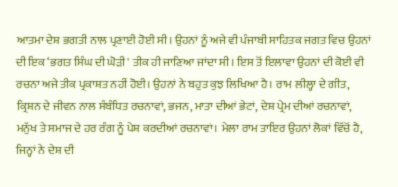ਆਤਮਾ ਦੇਸ਼ ਭਗਤੀ ਨਾਲ ਪ੍ਰਣਾਈ ਹੋਈ ਸੀ। ਉਹਨਾਂ ਨੂੰ ਅਜੇ ਵੀ ਪੰਜਾਬੀ ਸਾਹਿਤਕ ਜਗਤ ਵਿਚ ਉਹਨਾਂ ਦੀ ਇਕ ‘ਭਗਤ ਸਿੰਘ ਦੀ ਘੋੜੀ' ਤੀਕ ਹੀ ਜਾਣਿਆ ਜਾਂਦਾ ਸੀ। ਇਸ ਤੋਂ ਇਲਾਵਾ ਉਹਨਾਂ ਦੀ ਕੋਈ ਵੀ ਰਚਨਾ ਅਜੇ ਤੀਕ ਪ੍ਰਕਾਸ਼ਤ ਨਹੀਂ ਹੋਈ। ਉਹਨਾਂ ਨੇ ਬਹੁਤ ਕੁਝ ਲਿਖਿਆ ਹੈ। ਰਾਮ ਲੀਲ੍ਹਾ ਦੇ ਗੀਤ, ਕ੍ਰਿਸ਼ਨ ਦੇ ਜੀਵਨ ਨਾਲ ਸੰਬੰਧਿਤ ਰਚਨਾਵਾਂ, ਭਜਨ, ਮਾਤਾ ਦੀਆਂ ਭੇਟਾਂ, ਦੇਸ਼ ਪ੍ਰੇਮ ਦੀਆਂ ਰਚਨਾਵਾਂ, ਮਨੁੱਖ ਤੇ ਸਮਾਜ ਦੇ ਹਰ ਰੰਗ ਨੂੰ ਪੇਸ਼ ਕਰਦੀਆਂ ਰਚਨਾਵਾਂ। ਮੇਲਾ ਰਾਮ ਤਾਇਰ ਉਹਨਾਂ ਲੋਕਾਂ ਵਿੱਚੋਂ ਹੈ, ਜਿਨ੍ਹਾਂ ਨੇ ਦੇਸ਼ ਦੀ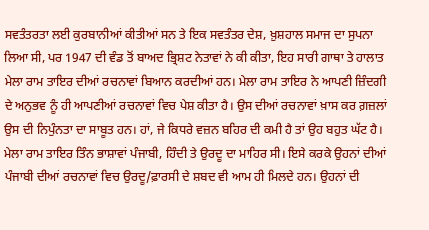ਸਵਤੰਤਰਤਾ ਲਈ ਕੁਰਬਾਨੀਆਂ ਕੀਤੀਆਂ ਸਨ ਤੇ ਇਕ ਸਵਤੰਤਰ ਦੇਸ਼, ਖ਼ੁਸ਼ਹਾਲ ਸਮਾਜ ਦਾ ਸੁਪਨਾ ਲਿਆ ਸੀ, ਪਰ 1947 ਦੀ ਵੰਡ ਤੋਂ ਬਾਅਦ ਭ੍ਰਿਸ਼ਟ ਨੇਤਾਵਾਂ ਨੇ ਕੀ ਕੀਤਾ, ਇਹ ਸਾਰੀ ਗਾਥਾ ਤੇ ਹਾਲਾਤ ਮੇਲਾ ਰਾਮ ਤਾਇਰ ਦੀਆਂ ਰਚਨਾਵਾਂ ਬਿਆਨ ਕਰਦੀਆਂ ਹਨ। ਮੇਲਾ ਰਾਮ ਤਾਇਰ ਨੇ ਆਪਣੀ ਜ਼ਿੰਦਗੀ ਦੇ ਅਨੁਭਵ ਨੂੰ ਹੀ ਆਪਣੀਆਂ ਰਚਨਾਵਾਂ ਵਿਚ ਪੇਸ਼ ਕੀਤਾ ਹੈ। ਉਸ ਦੀਆਂ ਰਚਨਾਵਾਂ ਖ਼ਾਸ ਕਰ ਗ਼ਜ਼ਲਾਂ ਉਸ ਦੀ ਨਿਪੁੰਨਤਾ ਦਾ ਸਾਬੂਤ ਹਨ। ਹਾਂ, ਜੇ ਕਿਧਰੇ ਵਜ਼ਨ ਬਹਿਰ ਦੀ ਕਮੀ ਹੈ ਤਾਂ ਉਹ ਬਹੁਤ ਘੱਟ ਹੈ। ਮੇਲਾ ਰਾਮ ਤਾਇਰ ਤਿੰਨ ਭਾਸ਼ਾਵਾਂ ਪੰਜਾਬੀ, ਹਿੰਦੀ ਤੇ ਉਰਦੂ ਦਾ ਮਾਹਿਰ ਸੀ। ਇਸੇ ਕਰਕੇ ਉਹਨਾਂ ਦੀਆਂ ਪੰਜਾਬੀ ਦੀਆਂ ਰਚਨਾਵਾਂ ਵਿਚ ਉਰਦੂ/ਫ਼ਾਰਸੀ ਦੇ ਸ਼ਬਦ ਵੀ ਆਮ ਹੀ ਮਿਲਦੇ ਹਨ। ਉਹਨਾਂ ਦੀ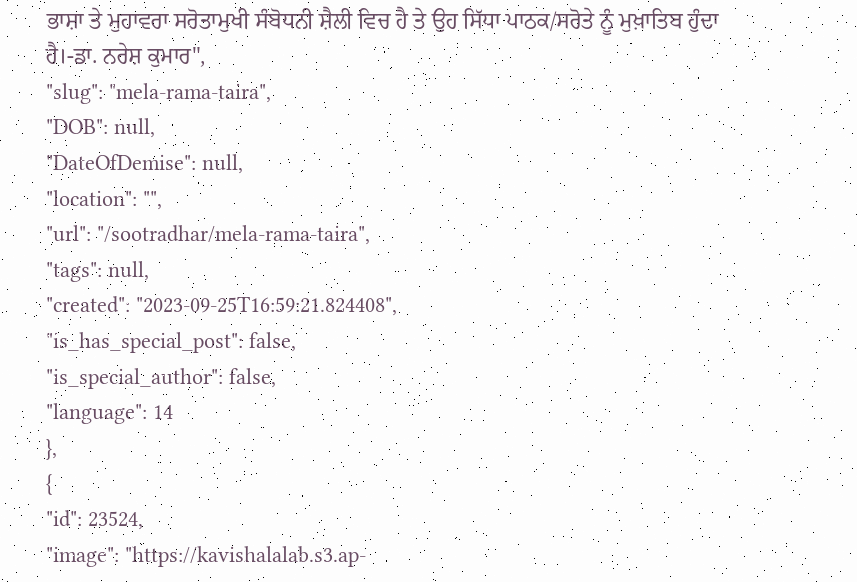ਭਾਸ਼ਾ ਤੇ ਮੁਹਾਵਰਾ ਸਰੋਤਾਮੁਖੀ ਸੰਬੋਧਨੀ ਸ਼ੈਲੀ ਵਿਚ ਹੈ ਤੇ ਉਹ ਸਿੱਧਾ ਪਾਠਕ/ਸਰੋਤੇ ਨੂੰ ਮੁਖ਼ਾਤਿਬ ਹੁੰਦਾ ਹੈ।-ਡਾ. ਨਰੇਸ਼ ਕੁਮਾਰ",
"slug": "mela-rama-taira",
"DOB": null,
"DateOfDemise": null,
"location": "",
"url": "/sootradhar/mela-rama-taira",
"tags": null,
"created": "2023-09-25T16:59:21.824408",
"is_has_special_post": false,
"is_special_author": false,
"language": 14
},
{
"id": 23524,
"image": "https://kavishalalab.s3.ap-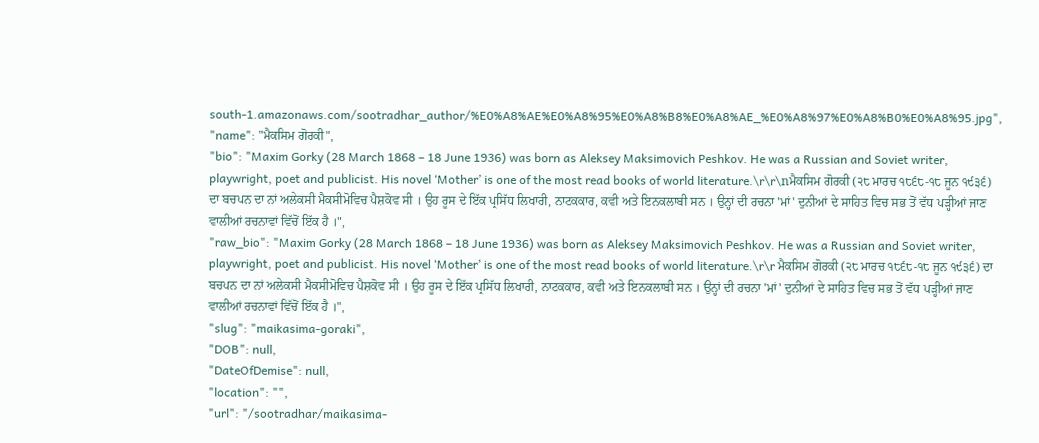south-1.amazonaws.com/sootradhar_author/%E0%A8%AE%E0%A8%95%E0%A8%B8%E0%A8%AE_%E0%A8%97%E0%A8%B0%E0%A8%95.jpg",
"name": "ਮੈਕਸਿਮ ਗੋਰਕੀ",
"bio": "Maxim Gorky (28 March 1868 – 18 June 1936) was born as Aleksey Maksimovich Peshkov. He was a Russian and Soviet writer, playwright, poet and publicist. His novel ‘Mother’ is one of the most read books of world literature.\r\r\nਮੈਕਸਿਮ ਗੋਰਕੀ (੨੮ ਮਾਰਚ ੧੮੬੮-੧੮ ਜੂਨ ੧੯੩੬) ਦਾ ਬਚਪਨ ਦਾ ਨਾਂ ਅਲੇਕਸੀ ਮੈਕਸੀਮੋਵਿਚ ਪੈਸ਼ਕੋਵ ਸੀ । ਉਹ ਰੂਸ ਦੇ ਇੱਕ ਪ੍ਰਸਿੱਧ ਲਿਖਾਰੀ, ਨਾਟਕਕਾਰ, ਕਵੀ ਅਤੇ ਇਨਕਲਾਬੀ ਸਨ । ਉਨ੍ਹਾਂ ਦੀ ਰਚਨਾ 'ਮਾਂ' ਦੁਨੀਆਂ ਦੇ ਸਾਹਿਤ ਵਿਚ ਸਭ ਤੋਂ ਵੱਧ ਪੜ੍ਹੀਆਂ ਜਾਣ ਵਾਲੀਆਂ ਰਚਨਾਵਾਂ ਵਿੱਚੋਂ ਇੱਕ ਹੈ ।",
"raw_bio": "Maxim Gorky (28 March 1868 – 18 June 1936) was born as Aleksey Maksimovich Peshkov. He was a Russian and Soviet writer, playwright, poet and publicist. His novel ‘Mother’ is one of the most read books of world literature.\r\r ਮੈਕਸਿਮ ਗੋਰਕੀ (੨੮ ਮਾਰਚ ੧੮੬੮-੧੮ ਜੂਨ ੧੯੩੬) ਦਾ ਬਚਪਨ ਦਾ ਨਾਂ ਅਲੇਕਸੀ ਮੈਕਸੀਮੋਵਿਚ ਪੈਸ਼ਕੋਵ ਸੀ । ਉਹ ਰੂਸ ਦੇ ਇੱਕ ਪ੍ਰਸਿੱਧ ਲਿਖਾਰੀ, ਨਾਟਕਕਾਰ, ਕਵੀ ਅਤੇ ਇਨਕਲਾਬੀ ਸਨ । ਉਨ੍ਹਾਂ ਦੀ ਰਚਨਾ 'ਮਾਂ' ਦੁਨੀਆਂ ਦੇ ਸਾਹਿਤ ਵਿਚ ਸਭ ਤੋਂ ਵੱਧ ਪੜ੍ਹੀਆਂ ਜਾਣ ਵਾਲੀਆਂ ਰਚਨਾਵਾਂ ਵਿੱਚੋਂ ਇੱਕ ਹੈ ।",
"slug": "maikasima-goraki",
"DOB": null,
"DateOfDemise": null,
"location": "",
"url": "/sootradhar/maikasima-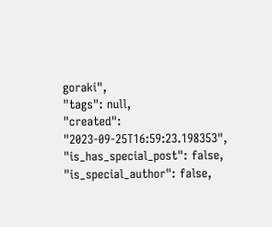goraki",
"tags": null,
"created": "2023-09-25T16:59:23.198353",
"is_has_special_post": false,
"is_special_author": false,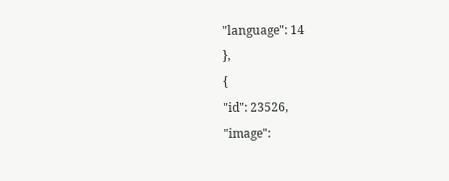"language": 14
},
{
"id": 23526,
"image":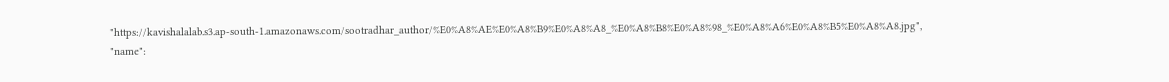"https://kavishalalab.s3.ap-south-1.amazonaws.com/sootradhar_author/%E0%A8%AE%E0%A8%B9%E0%A8%A8_%E0%A8%B8%E0%A8%98_%E0%A8%A6%E0%A8%B5%E0%A8%A8.jpg",
"name":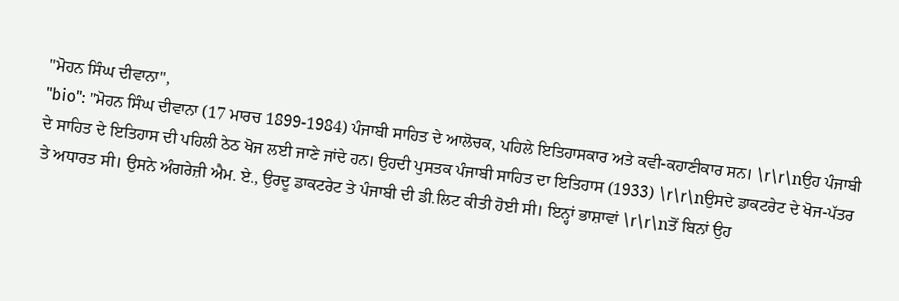"ਮੋਹਨ ਸਿੰਘ ਦੀਵਾਨਾ",
"bio": "ਮੋਹਨ ਸਿੰਘ ਦੀਵਾਨਾ (17 ਮਾਰਚ 1899-1984) ਪੰਜਾਬੀ ਸਾਹਿਤ ਦੇ ਆਲੋਚਕ, ਪਹਿਲੇ ਇਤਿਹਾਸਕਾਰ ਅਤੇ ਕਵੀ-ਕਹਾਣੀਕਾਰ ਸਨ। \r\r\nਉਹ ਪੰਜਾਬੀ ਦੇ ਸਾਹਿਤ ਦੇ ਇਤਿਹਾਸ ਦੀ ਪਹਿਲੀ ਠੇਠ ਖੋਜ ਲਈ ਜਾਣੇ ਜਾਂਦੇ ਹਨ। ਉਹਦੀ ਪੁਸਤਕ ਪੰਜਾਬੀ ਸਾਹਿਤ ਦਾ ਇਤਿਹਾਸ (1933) \r\r\nਉਸਦੇ ਡਾਕਟਰੇਟ ਦੇ ਖੋਜ-ਪੱਤਰ ਤੇ ਅਧਾਰਤ ਸੀ। ਉਸਨੇ ਅੰਗਰੇਜ਼ੀ ਐਮ. ਏ., ਉਰਦੂ ਡਾਕਟਰੇਟ ਤੇ ਪੰਜਾਬੀ ਦੀ ਡੀ.ਲਿਟ ਕੀਤੀ ਹੋਈ ਸੀ। ਇਨ੍ਹਾਂ ਭਾਸ਼ਾਵਾਂ \r\r\nਤੋਂ ਬਿਨਾਂ ਉਹ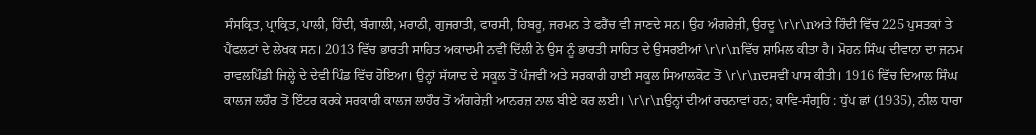ਸੰਸਕ੍ਰਿਤ, ਪ੍ਰਾਕ੍ਰਿਤ, ਪਾਲੀ, ਹਿੰਦੀ, ਬੰਗਾਲੀ, ਮਰਾਠੀ, ਗੁਜਰਾਤੀ, ਫਾਰਸੀ, ਹਿਬਰੂ, ਜਰਮਨ ਤੇ ਫਰੈਂਚ ਵੀ ਜਾਣਦੇ ਸਨ। ਉਹ ਅੰਗਰੇਜ਼ੀ, ਉਰਦੂ \r\r\nਅਤੇ ਹਿੰਦੀ ਵਿੱਚ 225 ਪੁਸਤਕਾਂ ਤੇ ਪੈਂਫਲਟਾਂ ਦੇ ਲੇਖਕ ਸਨ। 2013 ਵਿੱਚ ਭਾਰਤੀ ਸਾਹਿਤ ਅਕਾਦਮੀ ਨਵੀਂ ਦਿੱਲੀ ਨੇ ਉਸ ਨੂੰ ਭਾਰਤੀ ਸਾਹਿਤ ਦੇ ਉਸਰਈਆਂ \r\r\nਵਿੱਚ ਸ਼ਾਮਿਲ ਕੀਤਾ ਹੈ। ਮੋਹਨ ਸਿੰਘ ਦੀਵਾਨਾ ਦਾ ਜਨਮ ਰਾਵਲਪਿੰਡੀ ਜਿਲ੍ਹੇ ਦੇ ਦੇਵੀ ਪਿੰਡ ਵਿੱਚ ਹੋਇਆ। ਉਨ੍ਹਾਂ ਸੱਯਾਦ ਦੇ ਸਕੂਲ ਤੋਂ ਪੰਜਵੀਂ ਅਤੇ ਸਰਕਾਰੀ ਹਾਈ ਸਕੂਲ ਸਿਆਲਕੋਟ ਤੋਂ \r\r\nਦਸਵੀਂ ਪਾਸ ਕੀਤੀ। 1916 ਵਿੱਚ ਦਿਆਲ ਸਿੰਘ ਕਾਲਜ ਲਹੌਰ ਤੋਂ ਇੰਟਰ ਕਰਕੇ ਸਰਕਾਰੀ ਕਾਲਜ ਲਾਹੌਰ ਤੋਂ ਅੰਗਰੇਜ਼ੀ ਆਨਰਜ਼ ਨਾਲ ਬੀਏ ਕਰ ਲਈ। \r\r\nਉਨ੍ਹਾਂ ਦੀਆਂ ਰਚਨਾਵਾਂ ਹਨ; ਕਾਵਿ-ਸੰਗ੍ਰਹਿ : ਧੁੱਪ ਛਾਂ (1935), ਨੀਲ ਧਾਰਾ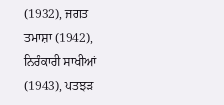(1932), ਜਗਤ ਤਮਾਸ਼ਾ (1942), ਨਿਰੰਕਾਰੀ ਸਾਖੀਆਂ (1943), ਪਤਝੜ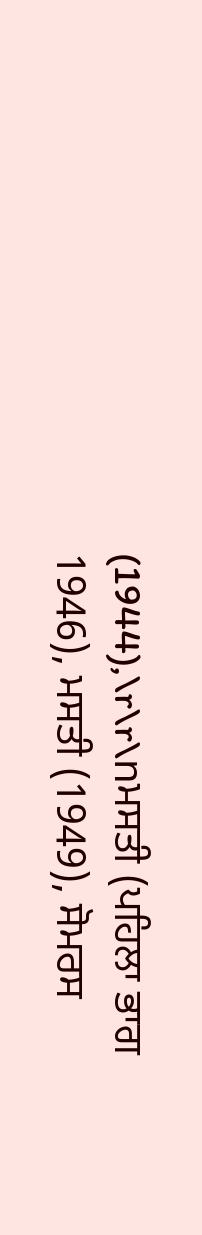(1944),\r\r\nਮਸਤੀ (ਪਹਿਲਾ ਭਾਗ 1946), ਮਸਤੀ (1949), ਸੋਮਰਸ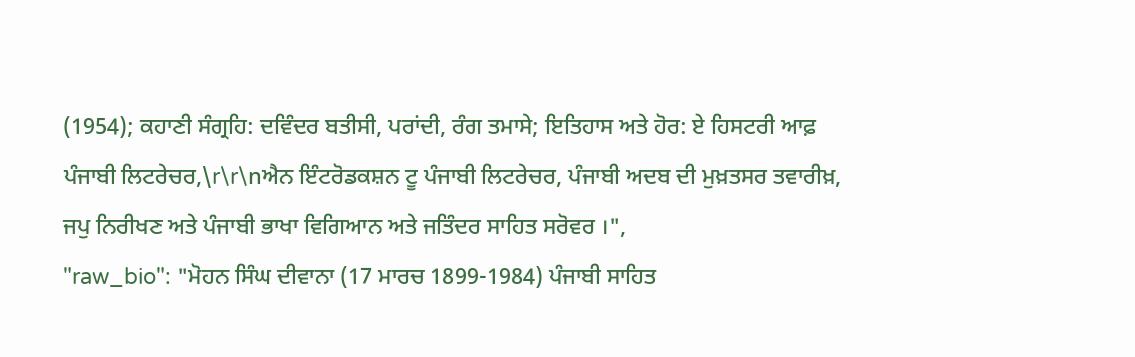(1954); ਕਹਾਣੀ ਸੰਗ੍ਰਹਿ: ਦਵਿੰਦਰ ਬਤੀਸੀ, ਪਰਾਂਦੀ, ਰੰਗ ਤਮਾਸੇ; ਇਤਿਹਾਸ ਅਤੇ ਹੋਰ: ਏ ਹਿਸਟਰੀ ਆਫ਼ ਪੰਜਾਬੀ ਲਿਟਰੇਚਰ,\r\r\nਐਨ ਇੰਟਰੋਡਕਸ਼ਨ ਟੂ ਪੰਜਾਬੀ ਲਿਟਰੇਚਰ, ਪੰਜਾਬੀ ਅਦਬ ਦੀ ਮੁਖ਼ਤਸਰ ਤਵਾਰੀਖ਼, ਜਪੁ ਨਿਰੀਖਣ ਅਤੇ ਪੰਜਾਬੀ ਭਾਖਾ ਵਿਗਿਆਨ ਅਤੇ ਜਤਿੰਦਰ ਸਾਹਿਤ ਸਰੋਵਰ ।",
"raw_bio": "ਮੋਹਨ ਸਿੰਘ ਦੀਵਾਨਾ (17 ਮਾਰਚ 1899-1984) ਪੰਜਾਬੀ ਸਾਹਿਤ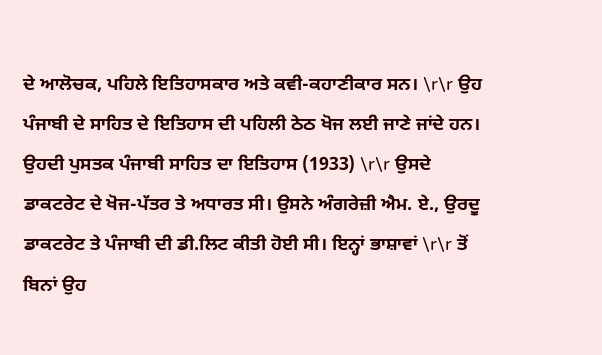ਦੇ ਆਲੋਚਕ, ਪਹਿਲੇ ਇਤਿਹਾਸਕਾਰ ਅਤੇ ਕਵੀ-ਕਹਾਣੀਕਾਰ ਸਨ। \r\r ਉਹ ਪੰਜਾਬੀ ਦੇ ਸਾਹਿਤ ਦੇ ਇਤਿਹਾਸ ਦੀ ਪਹਿਲੀ ਠੇਠ ਖੋਜ ਲਈ ਜਾਣੇ ਜਾਂਦੇ ਹਨ। ਉਹਦੀ ਪੁਸਤਕ ਪੰਜਾਬੀ ਸਾਹਿਤ ਦਾ ਇਤਿਹਾਸ (1933) \r\r ਉਸਦੇ ਡਾਕਟਰੇਟ ਦੇ ਖੋਜ-ਪੱਤਰ ਤੇ ਅਧਾਰਤ ਸੀ। ਉਸਨੇ ਅੰਗਰੇਜ਼ੀ ਐਮ. ਏ., ਉਰਦੂ ਡਾਕਟਰੇਟ ਤੇ ਪੰਜਾਬੀ ਦੀ ਡੀ.ਲਿਟ ਕੀਤੀ ਹੋਈ ਸੀ। ਇਨ੍ਹਾਂ ਭਾਸ਼ਾਵਾਂ \r\r ਤੋਂ ਬਿਨਾਂ ਉਹ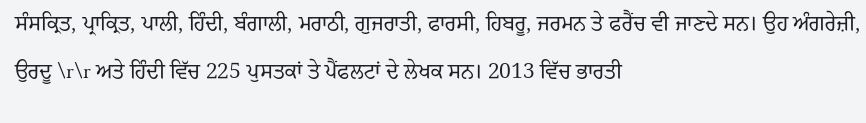ਸੰਸਕ੍ਰਿਤ, ਪ੍ਰਾਕ੍ਰਿਤ, ਪਾਲੀ, ਹਿੰਦੀ, ਬੰਗਾਲੀ, ਮਰਾਠੀ, ਗੁਜਰਾਤੀ, ਫਾਰਸੀ, ਹਿਬਰੂ, ਜਰਮਨ ਤੇ ਫਰੈਂਚ ਵੀ ਜਾਣਦੇ ਸਨ। ਉਹ ਅੰਗਰੇਜ਼ੀ, ਉਰਦੂ \r\r ਅਤੇ ਹਿੰਦੀ ਵਿੱਚ 225 ਪੁਸਤਕਾਂ ਤੇ ਪੈਂਫਲਟਾਂ ਦੇ ਲੇਖਕ ਸਨ। 2013 ਵਿੱਚ ਭਾਰਤੀ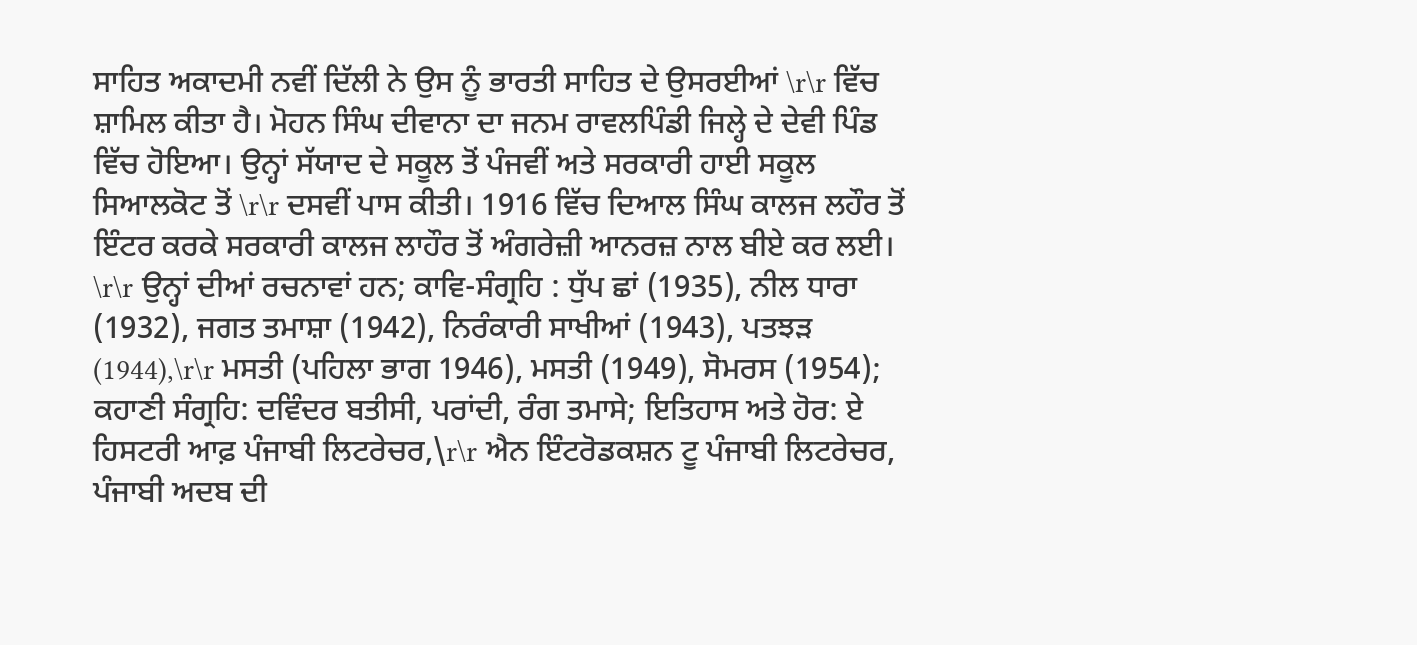ਸਾਹਿਤ ਅਕਾਦਮੀ ਨਵੀਂ ਦਿੱਲੀ ਨੇ ਉਸ ਨੂੰ ਭਾਰਤੀ ਸਾਹਿਤ ਦੇ ਉਸਰਈਆਂ \r\r ਵਿੱਚ ਸ਼ਾਮਿਲ ਕੀਤਾ ਹੈ। ਮੋਹਨ ਸਿੰਘ ਦੀਵਾਨਾ ਦਾ ਜਨਮ ਰਾਵਲਪਿੰਡੀ ਜਿਲ੍ਹੇ ਦੇ ਦੇਵੀ ਪਿੰਡ ਵਿੱਚ ਹੋਇਆ। ਉਨ੍ਹਾਂ ਸੱਯਾਦ ਦੇ ਸਕੂਲ ਤੋਂ ਪੰਜਵੀਂ ਅਤੇ ਸਰਕਾਰੀ ਹਾਈ ਸਕੂਲ ਸਿਆਲਕੋਟ ਤੋਂ \r\r ਦਸਵੀਂ ਪਾਸ ਕੀਤੀ। 1916 ਵਿੱਚ ਦਿਆਲ ਸਿੰਘ ਕਾਲਜ ਲਹੌਰ ਤੋਂ ਇੰਟਰ ਕਰਕੇ ਸਰਕਾਰੀ ਕਾਲਜ ਲਾਹੌਰ ਤੋਂ ਅੰਗਰੇਜ਼ੀ ਆਨਰਜ਼ ਨਾਲ ਬੀਏ ਕਰ ਲਈ। \r\r ਉਨ੍ਹਾਂ ਦੀਆਂ ਰਚਨਾਵਾਂ ਹਨ; ਕਾਵਿ-ਸੰਗ੍ਰਹਿ : ਧੁੱਪ ਛਾਂ (1935), ਨੀਲ ਧਾਰਾ (1932), ਜਗਤ ਤਮਾਸ਼ਾ (1942), ਨਿਰੰਕਾਰੀ ਸਾਖੀਆਂ (1943), ਪਤਝੜ (1944),\r\r ਮਸਤੀ (ਪਹਿਲਾ ਭਾਗ 1946), ਮਸਤੀ (1949), ਸੋਮਰਸ (1954); ਕਹਾਣੀ ਸੰਗ੍ਰਹਿ: ਦਵਿੰਦਰ ਬਤੀਸੀ, ਪਰਾਂਦੀ, ਰੰਗ ਤਮਾਸੇ; ਇਤਿਹਾਸ ਅਤੇ ਹੋਰ: ਏ ਹਿਸਟਰੀ ਆਫ਼ ਪੰਜਾਬੀ ਲਿਟਰੇਚਰ,\r\r ਐਨ ਇੰਟਰੋਡਕਸ਼ਨ ਟੂ ਪੰਜਾਬੀ ਲਿਟਰੇਚਰ, ਪੰਜਾਬੀ ਅਦਬ ਦੀ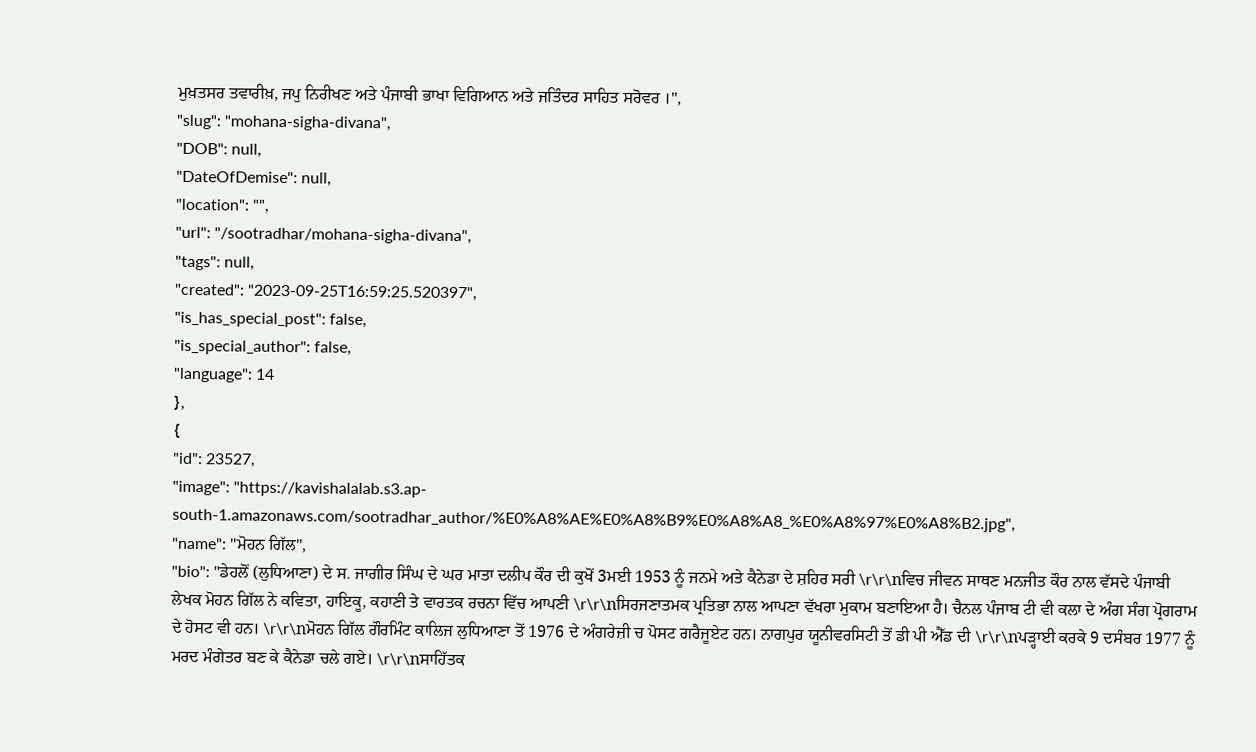ਮੁਖ਼ਤਸਰ ਤਵਾਰੀਖ਼, ਜਪੁ ਨਿਰੀਖਣ ਅਤੇ ਪੰਜਾਬੀ ਭਾਖਾ ਵਿਗਿਆਨ ਅਤੇ ਜਤਿੰਦਰ ਸਾਹਿਤ ਸਰੋਵਰ ।",
"slug": "mohana-sigha-divana",
"DOB": null,
"DateOfDemise": null,
"location": "",
"url": "/sootradhar/mohana-sigha-divana",
"tags": null,
"created": "2023-09-25T16:59:25.520397",
"is_has_special_post": false,
"is_special_author": false,
"language": 14
},
{
"id": 23527,
"image": "https://kavishalalab.s3.ap-south-1.amazonaws.com/sootradhar_author/%E0%A8%AE%E0%A8%B9%E0%A8%A8_%E0%A8%97%E0%A8%B2.jpg",
"name": "ਮੋਹਨ ਗਿੱਲ",
"bio": "ਡੇਹਲੋਂ (ਲੁਧਿਆਣਾ) ਦੇ ਸ. ਜਾਗੀਰ ਸਿੰਘ ਦੇ ਘਰ ਮਾਤਾ ਦਲੀਪ ਕੌਰ ਦੀ ਕੁਖੋਂ 3ਮਈ 1953 ਨੂੰ ਜਨਮੇ ਅਤੇ ਕੈਨੇਡਾ ਦੇ ਸ਼ਹਿਰ ਸਰੀ \r\r\nਵਿਚ ਜੀਵਨ ਸਾਥਣ ਮਨਜੀਤ ਕੌਰ ਨਾਲ ਵੱਸਦੇ ਪੰਜਾਬੀ ਲੇਖਕ ਮੋਹਨ ਗਿੱਲ ਨੇ ਕਵਿਤਾ, ਹਾਇਕੂ, ਕਹਾਣੀ ਤੇ ਵਾਰਤਕ ਰਚਨਾ ਵਿੱਚ ਆਪਣੀ \r\r\nਸਿਰਜਣਾਤਮਕ ਪ੍ਰਤਿਭਾ ਨਾਲ ਆਪਣਾ ਵੱਖਰਾ ਮੁਕਾਮ ਬਣਾਇਆ ਹੈ। ਚੈਨਲ ਪੰਜਾਬ ਟੀ ਵੀ ਕਲਾ ਦੇ ਅੰਗ ਸੰਗ ਪ੍ਰੋਗਰਾਮ ਦੇ ਹੋਸਟ ਵੀ ਹਨ। \r\r\nਮੋਹਨ ਗਿੱਲ ਗੌਰਮਿੰਟ ਕਾਲਿਜ ਲੁਧਿਆਣਾ ਤੋਂ 1976 ਦੇ ਅੰਗਰੇਜ਼ੀ ਚ ਪੋਸਟ ਗਰੈਜੂਏਟ ਹਨ। ਨਾਗਪੁਰ ਯੂਨੀਵਰਸਿਟੀ ਤੋਂ ਡੀ ਪੀ ਐੱਡ ਦੀ \r\r\nਪੜ੍ਹਾਈ ਕਰਕੇ 9 ਦਸੰਬਰ 1977 ਨੂੰ ਮਰਦ ਮੰਗੇਤਰ ਬਣ ਕੇ ਕੈਨੇਡਾ ਚਲੇ ਗਏ। \r\r\nਸਾਹਿੱਤਕ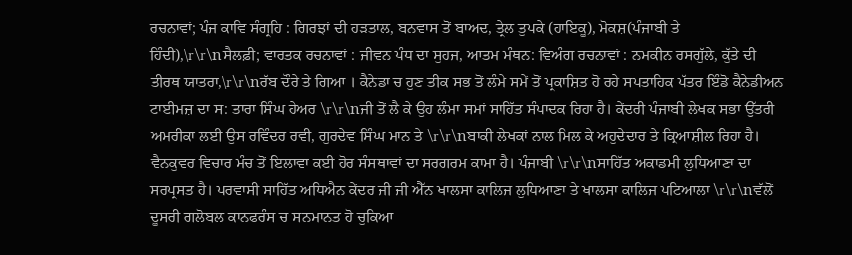ਰਚਨਾਵਾਂ; ਪੰਜ ਕਾਵਿ ਸੰਗ੍ਰਹਿ : ਗਿਰਝਾਂ ਦੀ ਹੜਤਾਲ, ਬਨਵਾਸ ਤੋਂ ਬਾਅਦ, ਤ੍ਰੇਲ ਤੁਪਕੇ (ਹਾਇਕੂ), ਮੋਕਸ਼(ਪੰਜਾਬੀ ਤੇ ਹਿੰਦੀ),\r\r\nਸੈਲਫ਼ੀ; ਵਾਰਤਕ ਰਚਨਾਵਾਂ : ਜੀਵਨ ਪੰਧ ਦਾ ਸੁਹਜ, ਆਤਮ ਮੰਥਨ: ਵਿਅੰਗ ਰਚਨਾਵਾਂ : ਨਮਕੀਨ ਰਸਗੁੱਲੇ, ਕੁੱਤੇ ਦੀ ਤੀਰਥ ਯਾਤਰਾ,\r\r\nਰੱਬ ਦੌਰੇ ਤੇ ਗਿਆ । ਕੈਨੇਡਾ ਚ ਹੁਣ ਤੀਕ ਸਭ ਤੋਂ ਲੰਮੇ ਸਮੇਂ ਤੋਂ ਪ੍ਰਕਾਸ਼ਿਤ ਹੋ ਰਹੇ ਸਪਤਾਹਿਕ ਪੱਤਰ ਇੰਡੋ ਕੈਨੇਡੀਅਨ ਟਾਈਮਜ਼ ਦਾ ਸ: ਤਾਰਾ ਸਿੰਘ ਹੇਅਰ \r\r\nਜੀ ਤੋਂ ਲੈ ਕੇ ਉਹ ਲੰਮਾ ਸਮਾਂ ਸਾਹਿੱਤ ਸੰਪਾਦਕ ਰਿਹਾ ਹੈ। ਕੇਂਦਰੀ ਪੰਜਾਬੀ ਲੇਖਕ ਸਭਾ ਉੱਤਰੀ ਅਮਰੀਕਾ ਲਈ ਉਸ ਰਵਿੰਦਰ ਰਵੀ, ਗੁਰਦੇਵ ਸਿੰਘ ਮਾਨ ਤੇ \r\r\nਬਾਕੀ ਲੇਖਕਾਂ ਨਾਲ ਮਿਲ ਕੇ ਅਹੁਦੇਦਾਰ ਤੇ ਕ੍ਰਿਆਸ਼ੀਲ ਰਿਹਾ ਹੈ। ਵੈਨਕੁਵਰ ਵਿਚਾਰ ਮੰਚ ਤੋਂ ਇਲਾਵਾ ਕਈ ਹੋਰ ਸੰਸਥਾਵਾਂ ਦਾ ਸਰਗਰਮ ਕਾਮਾ ਹੈ। ਪੰਜਾਬੀ \r\r\nਸਾਹਿੱਤ ਅਕਾਡਮੀ ਲੁਧਿਆਣਾ ਦਾ ਸਰਪ੍ਰਸਤ ਹੈ। ਪਰਵਾਸੀ ਸਾਹਿੱਤ ਅਧਿਐਨ ਕੇਂਦਰ ਜੀ ਜੀ ਐੱਨ ਖਾਲਸਾ ਕਾਲਿਜ ਲੁਧਿਆਣਾ ਤੇ ਖਾਲਸਾ ਕਾਲਿਜ ਪਟਿਆਲਾ \r\r\nਵੱਲੋਂ ਦੂਸਰੀ ਗਲੋਬਲ ਕਾਨਫਰੰਸ ਚ ਸਨਮਾਨਤ ਹੋ ਚੁਕਿਆ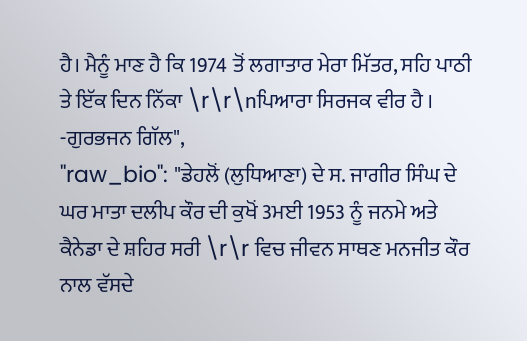ਹੈ। ਮੈਨੂੰ ਮਾਣ ਹੈ ਕਿ 1974 ਤੋਂ ਲਗਾਤਾਰ ਮੇਰਾ ਮਿੱਤਰ, ਸਹਿ ਪਾਠੀ ਤੇ ਇੱਕ ਦਿਨ ਨਿੱਕਾ \r\r\nਪਿਆਰਾ ਸਿਰਜਕ ਵੀਰ ਹੈ । -ਗੁਰਭਜਨ ਗਿੱਲ",
"raw_bio": "ਡੇਹਲੋਂ (ਲੁਧਿਆਣਾ) ਦੇ ਸ. ਜਾਗੀਰ ਸਿੰਘ ਦੇ ਘਰ ਮਾਤਾ ਦਲੀਪ ਕੌਰ ਦੀ ਕੁਖੋਂ 3ਮਈ 1953 ਨੂੰ ਜਨਮੇ ਅਤੇ ਕੈਨੇਡਾ ਦੇ ਸ਼ਹਿਰ ਸਰੀ \r\r ਵਿਚ ਜੀਵਨ ਸਾਥਣ ਮਨਜੀਤ ਕੌਰ ਨਾਲ ਵੱਸਦੇ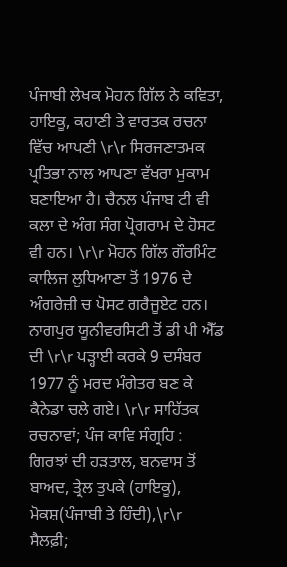ਪੰਜਾਬੀ ਲੇਖਕ ਮੋਹਨ ਗਿੱਲ ਨੇ ਕਵਿਤਾ, ਹਾਇਕੂ, ਕਹਾਣੀ ਤੇ ਵਾਰਤਕ ਰਚਨਾ ਵਿੱਚ ਆਪਣੀ \r\r ਸਿਰਜਣਾਤਮਕ ਪ੍ਰਤਿਭਾ ਨਾਲ ਆਪਣਾ ਵੱਖਰਾ ਮੁਕਾਮ ਬਣਾਇਆ ਹੈ। ਚੈਨਲ ਪੰਜਾਬ ਟੀ ਵੀ ਕਲਾ ਦੇ ਅੰਗ ਸੰਗ ਪ੍ਰੋਗਰਾਮ ਦੇ ਹੋਸਟ ਵੀ ਹਨ। \r\r ਮੋਹਨ ਗਿੱਲ ਗੌਰਮਿੰਟ ਕਾਲਿਜ ਲੁਧਿਆਣਾ ਤੋਂ 1976 ਦੇ ਅੰਗਰੇਜ਼ੀ ਚ ਪੋਸਟ ਗਰੈਜੂਏਟ ਹਨ। ਨਾਗਪੁਰ ਯੂਨੀਵਰਸਿਟੀ ਤੋਂ ਡੀ ਪੀ ਐੱਡ ਦੀ \r\r ਪੜ੍ਹਾਈ ਕਰਕੇ 9 ਦਸੰਬਰ 1977 ਨੂੰ ਮਰਦ ਮੰਗੇਤਰ ਬਣ ਕੇ ਕੈਨੇਡਾ ਚਲੇ ਗਏ। \r\r ਸਾਹਿੱਤਕ ਰਚਨਾਵਾਂ; ਪੰਜ ਕਾਵਿ ਸੰਗ੍ਰਹਿ : ਗਿਰਝਾਂ ਦੀ ਹੜਤਾਲ, ਬਨਵਾਸ ਤੋਂ ਬਾਅਦ, ਤ੍ਰੇਲ ਤੁਪਕੇ (ਹਾਇਕੂ), ਮੋਕਸ਼(ਪੰਜਾਬੀ ਤੇ ਹਿੰਦੀ),\r\r ਸੈਲਫ਼ੀ;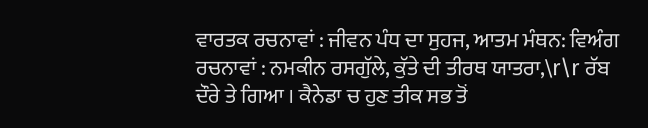ਵਾਰਤਕ ਰਚਨਾਵਾਂ : ਜੀਵਨ ਪੰਧ ਦਾ ਸੁਹਜ, ਆਤਮ ਮੰਥਨ: ਵਿਅੰਗ ਰਚਨਾਵਾਂ : ਨਮਕੀਨ ਰਸਗੁੱਲੇ, ਕੁੱਤੇ ਦੀ ਤੀਰਥ ਯਾਤਰਾ,\r\r ਰੱਬ ਦੌਰੇ ਤੇ ਗਿਆ । ਕੈਨੇਡਾ ਚ ਹੁਣ ਤੀਕ ਸਭ ਤੋਂ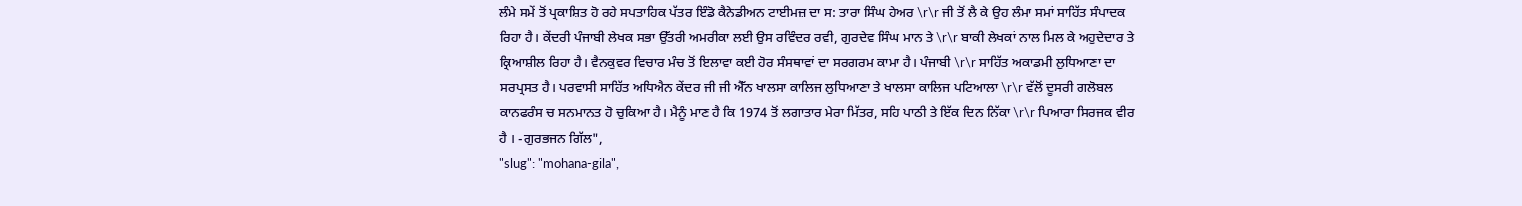ਲੰਮੇ ਸਮੇਂ ਤੋਂ ਪ੍ਰਕਾਸ਼ਿਤ ਹੋ ਰਹੇ ਸਪਤਾਹਿਕ ਪੱਤਰ ਇੰਡੋ ਕੈਨੇਡੀਅਨ ਟਾਈਮਜ਼ ਦਾ ਸ: ਤਾਰਾ ਸਿੰਘ ਹੇਅਰ \r\r ਜੀ ਤੋਂ ਲੈ ਕੇ ਉਹ ਲੰਮਾ ਸਮਾਂ ਸਾਹਿੱਤ ਸੰਪਾਦਕ ਰਿਹਾ ਹੈ। ਕੇਂਦਰੀ ਪੰਜਾਬੀ ਲੇਖਕ ਸਭਾ ਉੱਤਰੀ ਅਮਰੀਕਾ ਲਈ ਉਸ ਰਵਿੰਦਰ ਰਵੀ, ਗੁਰਦੇਵ ਸਿੰਘ ਮਾਨ ਤੇ \r\r ਬਾਕੀ ਲੇਖਕਾਂ ਨਾਲ ਮਿਲ ਕੇ ਅਹੁਦੇਦਾਰ ਤੇ ਕ੍ਰਿਆਸ਼ੀਲ ਰਿਹਾ ਹੈ। ਵੈਨਕੁਵਰ ਵਿਚਾਰ ਮੰਚ ਤੋਂ ਇਲਾਵਾ ਕਈ ਹੋਰ ਸੰਸਥਾਵਾਂ ਦਾ ਸਰਗਰਮ ਕਾਮਾ ਹੈ। ਪੰਜਾਬੀ \r\r ਸਾਹਿੱਤ ਅਕਾਡਮੀ ਲੁਧਿਆਣਾ ਦਾ ਸਰਪ੍ਰਸਤ ਹੈ। ਪਰਵਾਸੀ ਸਾਹਿੱਤ ਅਧਿਐਨ ਕੇਂਦਰ ਜੀ ਜੀ ਐੱਨ ਖਾਲਸਾ ਕਾਲਿਜ ਲੁਧਿਆਣਾ ਤੇ ਖਾਲਸਾ ਕਾਲਿਜ ਪਟਿਆਲਾ \r\r ਵੱਲੋਂ ਦੂਸਰੀ ਗਲੋਬਲ ਕਾਨਫਰੰਸ ਚ ਸਨਮਾਨਤ ਹੋ ਚੁਕਿਆ ਹੈ। ਮੈਨੂੰ ਮਾਣ ਹੈ ਕਿ 1974 ਤੋਂ ਲਗਾਤਾਰ ਮੇਰਾ ਮਿੱਤਰ, ਸਹਿ ਪਾਠੀ ਤੇ ਇੱਕ ਦਿਨ ਨਿੱਕਾ \r\r ਪਿਆਰਾ ਸਿਰਜਕ ਵੀਰ ਹੈ । -ਗੁਰਭਜਨ ਗਿੱਲ",
"slug": "mohana-gila",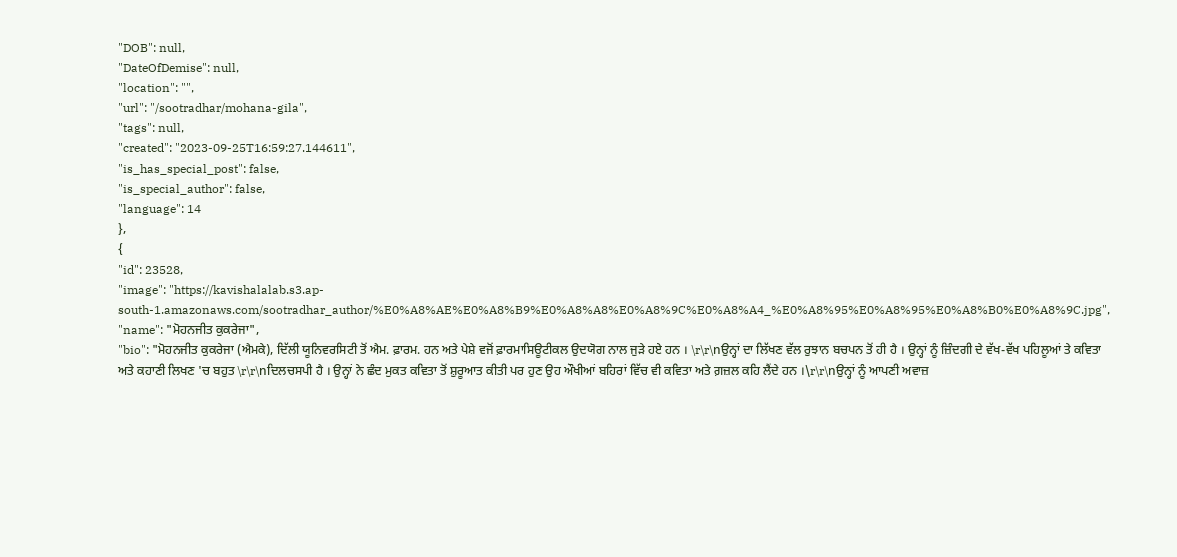"DOB": null,
"DateOfDemise": null,
"location": "",
"url": "/sootradhar/mohana-gila",
"tags": null,
"created": "2023-09-25T16:59:27.144611",
"is_has_special_post": false,
"is_special_author": false,
"language": 14
},
{
"id": 23528,
"image": "https://kavishalalab.s3.ap-south-1.amazonaws.com/sootradhar_author/%E0%A8%AE%E0%A8%B9%E0%A8%A8%E0%A8%9C%E0%A8%A4_%E0%A8%95%E0%A8%95%E0%A8%B0%E0%A8%9C.jpg",
"name": "ਮੋਹਨਜੀਤ ਕੁਕਰੇਜਾ",
"bio": "ਮੋਹਨਜੀਤ ਕੁਕਰੇਜਾ (ਐਮਕੇ), ਦਿੱਲੀ ਯੂਨਿਵਰਸਿਟੀ ਤੋਂ ਐਮ. ਫ਼ਾਰਮ. ਹਨ ਅਤੇ ਪੇਸ਼ੇ ਵਜੋਂ ਫ਼ਾਰਮਾਸਿਊਟੀਕਲ ਉਦਯੋਗ ਨਾਲ ਜੁੜੇ ਹਏ ਹਨ । \r\r\nਉਨ੍ਹਾਂ ਦਾ ਲਿੱਖਣ ਵੱਲ ਰੁਝਾਨ ਬਚਪਨ ਤੋਂ ਹੀ ਹੈ । ਉਨ੍ਹਾਂ ਨੂੰ ਜ਼ਿੰਦਗੀ ਦੇ ਵੱਖ-ਵੱਖ ਪਹਿਲੂਆਂ ਤੇ ਕਵਿਤਾ ਅਤੇ ਕਹਾਣੀ ਲਿਖਣ 'ਚ ਬਹੁਤ \r\r\nਦਿਲਚਸਪੀ ਹੈ । ਉਨ੍ਹਾਂ ਨੇ ਛੰਦ ਮੁਕਤ ਕਵਿਤਾ ਤੋਂ ਸ਼ੁਰੂਆਤ ਕੀਤੀ ਪਰ ਹੁਣ ਉਹ ਔਖੀਆਂ ਬਹਿਰਾਂ ਵਿੱਚ ਵੀ ਕਵਿਤਾ ਅਤੇ ਗ਼ਜ਼ਲ ਕਹਿ ਲੈਂਦੇ ਹਨ ।\r\r\nਉਨ੍ਹਾਂ ਨੂੰ ਆਪਣੀ ਅਵਾਜ਼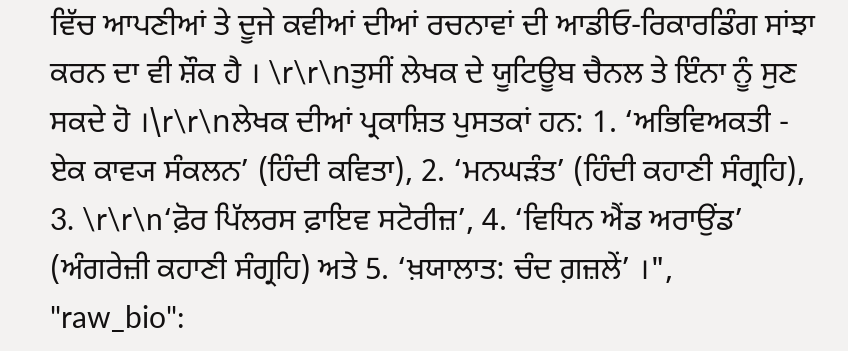ਵਿੱਚ ਆਪਣੀਆਂ ਤੇ ਦੂਜੇ ਕਵੀਆਂ ਦੀਆਂ ਰਚਨਾਵਾਂ ਦੀ ਆਡੀਓ-ਰਿਕਾਰਡਿੰਗ ਸਾਂਝਾ ਕਰਨ ਦਾ ਵੀ ਸ਼ੌਕ ਹੈ । \r\r\nਤੁਸੀਂ ਲੇਖਕ ਦੇ ਯੂਟਿਊਬ ਚੈਨਲ ਤੇ ਇੰਨਾ ਨੂੰ ਸੁਣ ਸਕਦੇ ਹੋ ।\r\r\nਲੇਖਕ ਦੀਆਂ ਪ੍ਰਕਾਸ਼ਿਤ ਪੁਸਤਕਾਂ ਹਨ: 1. ‘ਅਭਿਵਿਅਕਤੀ - ਏਕ ਕਾਵ੍ਯ ਸੰਕਲਨ’ (ਹਿੰਦੀ ਕਵਿਤਾ), 2. ‘ਮਨਘੜੰਤ’ (ਹਿੰਦੀ ਕਹਾਣੀ ਸੰਗ੍ਰਹਿ), 3. \r\r\n‘ਫ਼ੋਰ ਪਿੱਲਰਸ ਫ਼ਾਇਵ ਸਟੋਰੀਜ਼’, 4. ‘ਵਿਧਿਨ ਐਂਡ ਅਰਾਉਂਡ’ (ਅੰਗਰੇਜ਼ੀ ਕਹਾਣੀ ਸੰਗ੍ਰਹਿ) ਅਤੇ 5. ‘ਖ਼ਯਾਲਾਤ: ਚੰਦ ਗ਼ਜ਼ਲੇਂ’ ।",
"raw_bio":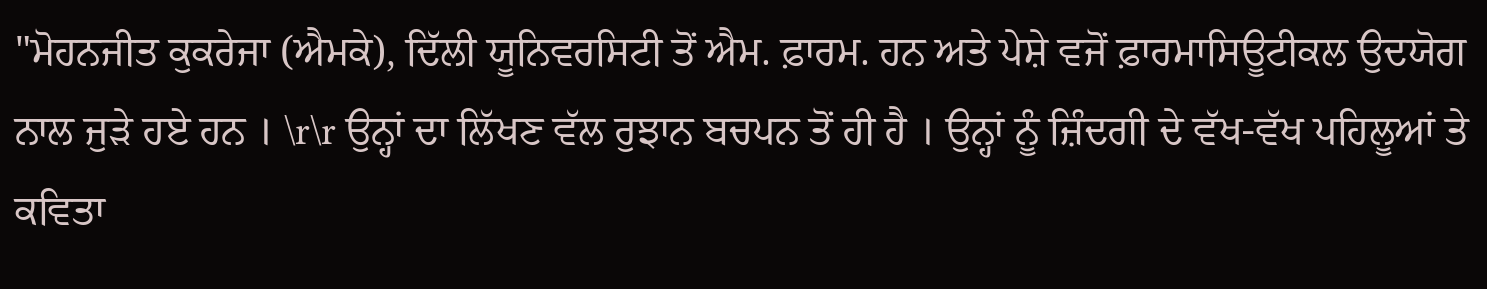"ਮੋਹਨਜੀਤ ਕੁਕਰੇਜਾ (ਐਮਕੇ), ਦਿੱਲੀ ਯੂਨਿਵਰਸਿਟੀ ਤੋਂ ਐਮ. ਫ਼ਾਰਮ. ਹਨ ਅਤੇ ਪੇਸ਼ੇ ਵਜੋਂ ਫ਼ਾਰਮਾਸਿਊਟੀਕਲ ਉਦਯੋਗ ਨਾਲ ਜੁੜੇ ਹਏ ਹਨ । \r\r ਉਨ੍ਹਾਂ ਦਾ ਲਿੱਖਣ ਵੱਲ ਰੁਝਾਨ ਬਚਪਨ ਤੋਂ ਹੀ ਹੈ । ਉਨ੍ਹਾਂ ਨੂੰ ਜ਼ਿੰਦਗੀ ਦੇ ਵੱਖ-ਵੱਖ ਪਹਿਲੂਆਂ ਤੇ ਕਵਿਤਾ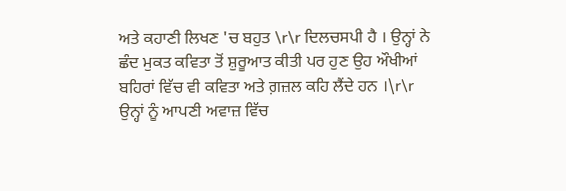ਅਤੇ ਕਹਾਣੀ ਲਿਖਣ 'ਚ ਬਹੁਤ \r\r ਦਿਲਚਸਪੀ ਹੈ । ਉਨ੍ਹਾਂ ਨੇ ਛੰਦ ਮੁਕਤ ਕਵਿਤਾ ਤੋਂ ਸ਼ੁਰੂਆਤ ਕੀਤੀ ਪਰ ਹੁਣ ਉਹ ਔਖੀਆਂ ਬਹਿਰਾਂ ਵਿੱਚ ਵੀ ਕਵਿਤਾ ਅਤੇ ਗ਼ਜ਼ਲ ਕਹਿ ਲੈਂਦੇ ਹਨ ।\r\r ਉਨ੍ਹਾਂ ਨੂੰ ਆਪਣੀ ਅਵਾਜ਼ ਵਿੱਚ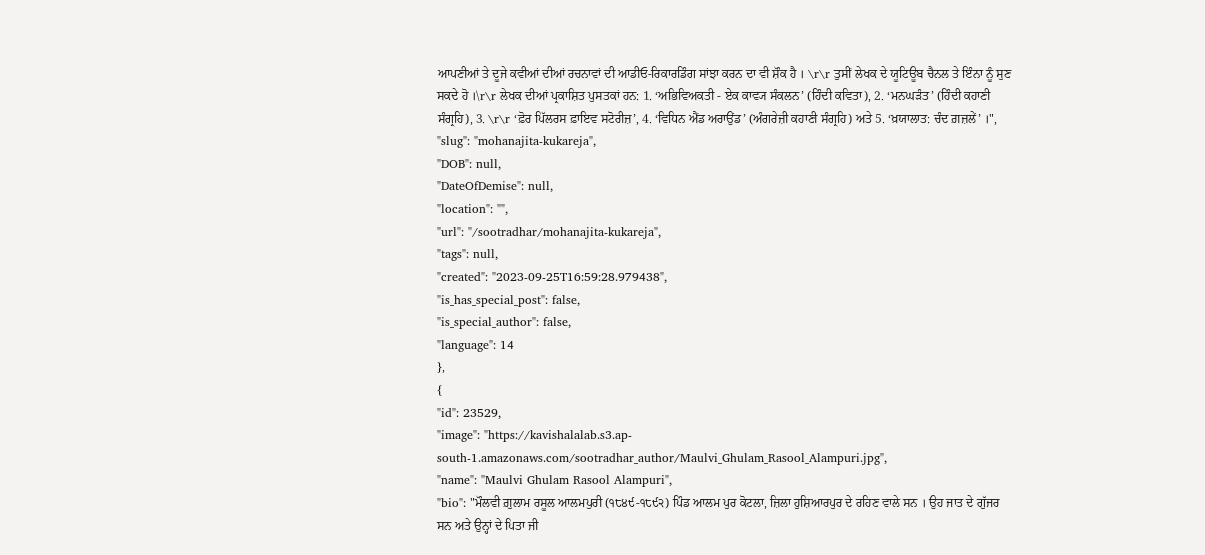ਆਪਣੀਆਂ ਤੇ ਦੂਜੇ ਕਵੀਆਂ ਦੀਆਂ ਰਚਨਾਵਾਂ ਦੀ ਆਡੀਓ-ਰਿਕਾਰਡਿੰਗ ਸਾਂਝਾ ਕਰਨ ਦਾ ਵੀ ਸ਼ੌਕ ਹੈ । \r\r ਤੁਸੀਂ ਲੇਖਕ ਦੇ ਯੂਟਿਊਬ ਚੈਨਲ ਤੇ ਇੰਨਾ ਨੂੰ ਸੁਣ ਸਕਦੇ ਹੋ ।\r\r ਲੇਖਕ ਦੀਆਂ ਪ੍ਰਕਾਸ਼ਿਤ ਪੁਸਤਕਾਂ ਹਨ: 1. ‘ਅਭਿਵਿਅਕਤੀ - ਏਕ ਕਾਵ੍ਯ ਸੰਕਲਨ’ (ਹਿੰਦੀ ਕਵਿਤਾ), 2. ‘ਮਨਘੜੰਤ’ (ਹਿੰਦੀ ਕਹਾਣੀ ਸੰਗ੍ਰਹਿ), 3. \r\r ‘ਫ਼ੋਰ ਪਿੱਲਰਸ ਫ਼ਾਇਵ ਸਟੋਰੀਜ਼’, 4. ‘ਵਿਧਿਨ ਐਂਡ ਅਰਾਉਂਡ’ (ਅੰਗਰੇਜ਼ੀ ਕਹਾਣੀ ਸੰਗ੍ਰਹਿ) ਅਤੇ 5. ‘ਖ਼ਯਾਲਾਤ: ਚੰਦ ਗ਼ਜ਼ਲੇਂ’ ।",
"slug": "mohanajita-kukareja",
"DOB": null,
"DateOfDemise": null,
"location": "",
"url": "/sootradhar/mohanajita-kukareja",
"tags": null,
"created": "2023-09-25T16:59:28.979438",
"is_has_special_post": false,
"is_special_author": false,
"language": 14
},
{
"id": 23529,
"image": "https://kavishalalab.s3.ap-south-1.amazonaws.com/sootradhar_author/Maulvi_Ghulam_Rasool_Alampuri.jpg",
"name": "Maulvi Ghulam Rasool Alampuri",
"bio": "ਮੌਲਵੀ ਗ਼ੁਲਾਮ ਰਸੂਲ ਆਲਮਪੁਰੀ (੧੮੪੯-੧੮੯੨) ਪਿੰਡ ਆਲਮ ਪੁਰ ਕੋਟਲਾ, ਜ਼ਿਲਾ ਹੁਸ਼ਿਆਰਪੁਰ ਦੇ ਰਹਿਣ ਵਾਲੇ ਸਨ । ਉਹ ਜਾਤ ਦੇ ਗੁੱਜਰ ਸਨ ਅਤੇ ਉਨ੍ਹਾਂ ਦੇ ਪਿਤਾ ਜੀ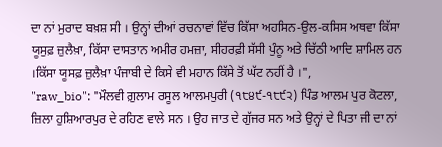ਦਾ ਨਾਂ ਮੁਰਾਦ ਬਖ਼ਸ਼ ਸੀ । ਉਨ੍ਹਾਂ ਦੀਆਂ ਰਚਨਾਵਾਂ ਵਿੱਚ ਕਿੱਸਾ ਅਹਸਿਨ-ਉਲ-ਕਸਿਸ ਅਥਵਾ ਕਿੱਸਾ ਯੂਸੁਫ਼ ਜ਼ੁਲੈਖ਼ਾ, ਕਿੱਸਾ ਦਾਸਤਾਨ ਅਮੀਰ ਹਮਜ਼ਾ, ਸੀਹਰਫ਼ੀ ਸੱਸੀ ਪੁੰਨੂ ਅਤੇ ਚਿੱਠੀ ਆਦਿ ਸ਼ਾਮਿਲ ਹਨ ।ਕਿੱਸਾ ਯੂਸਫ਼ ਜ਼ੁਲੈਖ਼ਾ ਪੰਜਾਬੀ ਦੇ ਕਿਸੇ ਵੀ ਮਹਾਨ ਕਿੱਸੇ ਤੋਂ ਘੱਟ ਨਹੀਂ ਹੈ ।",
"raw_bio": "ਮੌਲਵੀ ਗ਼ੁਲਾਮ ਰਸੂਲ ਆਲਮਪੁਰੀ (੧੮੪੯-੧੮੯੨) ਪਿੰਡ ਆਲਮ ਪੁਰ ਕੋਟਲਾ, ਜ਼ਿਲਾ ਹੁਸ਼ਿਆਰਪੁਰ ਦੇ ਰਹਿਣ ਵਾਲੇ ਸਨ । ਉਹ ਜਾਤ ਦੇ ਗੁੱਜਰ ਸਨ ਅਤੇ ਉਨ੍ਹਾਂ ਦੇ ਪਿਤਾ ਜੀ ਦਾ ਨਾਂ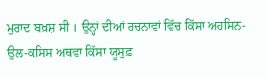ਮੁਰਾਦ ਬਖ਼ਸ਼ ਸੀ । ਉਨ੍ਹਾਂ ਦੀਆਂ ਰਚਨਾਵਾਂ ਵਿੱਚ ਕਿੱਸਾ ਅਹਸਿਨ-ਉਲ-ਕਸਿਸ ਅਥਵਾ ਕਿੱਸਾ ਯੂਸੁਫ਼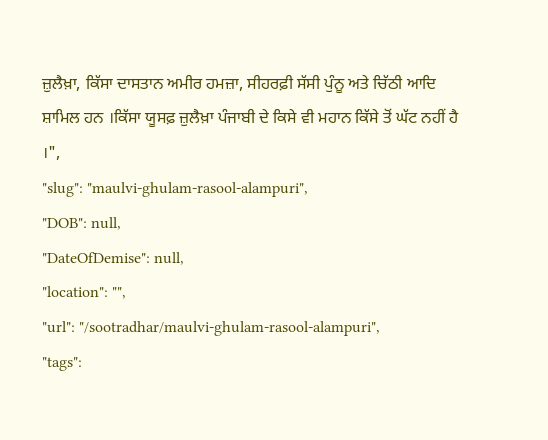ਜ਼ੁਲੈਖ਼ਾ, ਕਿੱਸਾ ਦਾਸਤਾਨ ਅਮੀਰ ਹਮਜ਼ਾ, ਸੀਹਰਫ਼ੀ ਸੱਸੀ ਪੁੰਨੂ ਅਤੇ ਚਿੱਠੀ ਆਦਿ ਸ਼ਾਮਿਲ ਹਨ ।ਕਿੱਸਾ ਯੂਸਫ਼ ਜ਼ੁਲੈਖ਼ਾ ਪੰਜਾਬੀ ਦੇ ਕਿਸੇ ਵੀ ਮਹਾਨ ਕਿੱਸੇ ਤੋਂ ਘੱਟ ਨਹੀਂ ਹੈ ।",
"slug": "maulvi-ghulam-rasool-alampuri",
"DOB": null,
"DateOfDemise": null,
"location": "",
"url": "/sootradhar/maulvi-ghulam-rasool-alampuri",
"tags":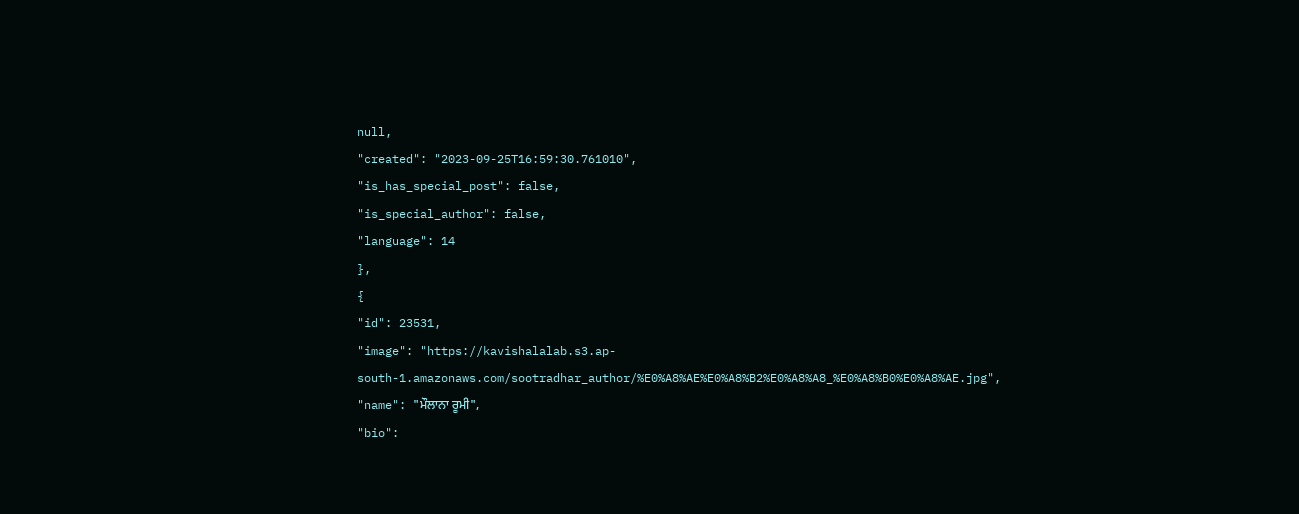null,
"created": "2023-09-25T16:59:30.761010",
"is_has_special_post": false,
"is_special_author": false,
"language": 14
},
{
"id": 23531,
"image": "https://kavishalalab.s3.ap-south-1.amazonaws.com/sootradhar_author/%E0%A8%AE%E0%A8%B2%E0%A8%A8_%E0%A8%B0%E0%A8%AE.jpg",
"name": "ਮੌਲਾਨਾ ਰੂਮੀ",
"bio":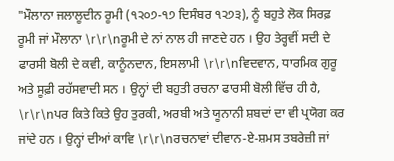"ਮੌਲਾਨਾ ਜਲਾਲੂਦੀਨ ਰੂਮੀ (੧੨੦੭-੧੭ ਦਿਸੰਬਰ ੧੨੭੩), ਨੂੰ ਬਹੁਤੇ ਲੋਕ ਸਿਰਫ਼ ਰੂਮੀ ਜਾਂ ਮੌਲਾਨਾ \r\r\nਰੂਮੀ ਦੇ ਨਾਂ ਨਾਲ ਹੀ ਜਾਣਦੇ ਹਨ । ਉਹ ਤੇਰ੍ਹਵੀਂ ਸਦੀ ਦੇ ਫਾਰਸੀ ਬੋਲੀ ਦੇ ਕਵੀ, ਕਾਨੂੰਨਦਾਨ, ਇਸਲਾਮੀ \r\r\nਵਿਦਵਾਨ, ਧਾਰਮਿਕ ਗੁਰੂ ਅਤੇ ਸੂਫ਼ੀ ਰਹੱਸਵਾਦੀ ਸਨ । ਉਨ੍ਹਾਂ ਦੀ ਬਹੁਤੀ ਰਚਨਾ ਫਾਰਸੀ ਬੋਲੀ ਵਿੱਚ ਹੀ ਹੈ, \r\r\nਪਰ ਕਿਤੇ ਕਿਤੇ ਉਹ ਤੁਰਕੀ, ਅਰਬੀ ਅਤੇ ਯੂਨਾਨੀ ਸ਼ਬਦਾਂ ਦਾ ਵੀ ਪ੍ਰਯੋਗ ਕਰ ਜਾਂਦੇ ਹਨ । ਉਨ੍ਹਾਂ ਦੀਆਂ ਕਾਵਿ \r\r\nਰਚਨਾਵਾਂ ਦੀਵਾਨ-ਏ-ਸ਼ਮਸ ਤਬਰੇਜ਼ੀ ਜਾਂ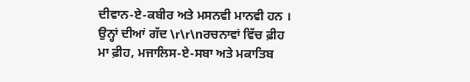ਦੀਵਾਨ-ਏ-ਕਬੀਰ ਅਤੇ ਮਸਨਵੀ ਮਾਨਵੀ ਹਨ । ਉਨ੍ਹਾਂ ਦੀਆਂ ਗੱਦ \r\r\nਰਚਨਾਵਾਂ ਵਿੱਚ ਫ਼ੀਹ ਮਾ ਫ਼ੀਹ, ਮਜਾਲਿਸ-ਏ-ਸਬਾ ਅਤੇ ਮਕਾਤਿਬ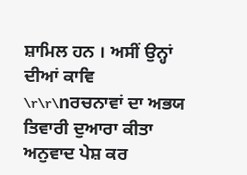ਸ਼ਾਮਿਲ ਹਨ । ਅਸੀਂ ਉਨ੍ਹਾਂ ਦੀਆਂ ਕਾਵਿ \r\r\nਰਚਨਾਵਾਂ ਦਾ ਅਭਯ ਤਿਵਾਰੀ ਦੁਆਰਾ ਕੀਤਾ ਅਨੁਵਾਦ ਪੇਸ਼ ਕਰ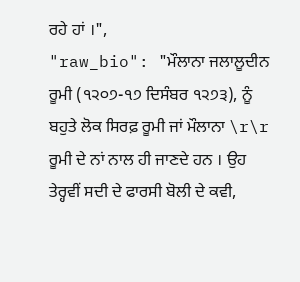ਰਹੇ ਹਾਂ ।",
"raw_bio": "ਮੌਲਾਨਾ ਜਲਾਲੂਦੀਨ ਰੂਮੀ (੧੨੦੭-੧੭ ਦਿਸੰਬਰ ੧੨੭੩), ਨੂੰ ਬਹੁਤੇ ਲੋਕ ਸਿਰਫ਼ ਰੂਮੀ ਜਾਂ ਮੌਲਾਨਾ \r\r ਰੂਮੀ ਦੇ ਨਾਂ ਨਾਲ ਹੀ ਜਾਣਦੇ ਹਨ । ਉਹ ਤੇਰ੍ਹਵੀਂ ਸਦੀ ਦੇ ਫਾਰਸੀ ਬੋਲੀ ਦੇ ਕਵੀ,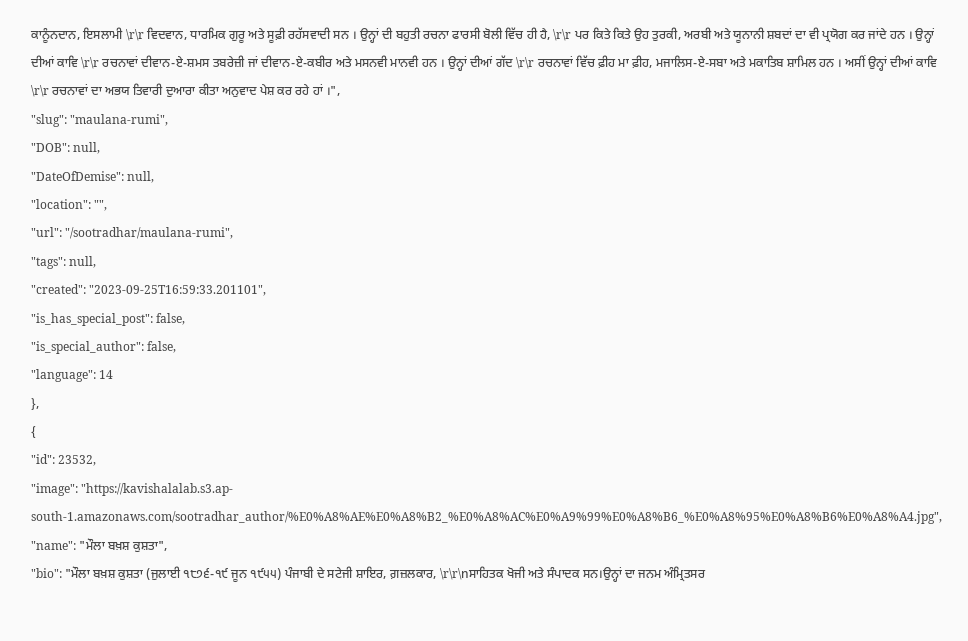ਕਾਨੂੰਨਦਾਨ, ਇਸਲਾਮੀ \r\r ਵਿਦਵਾਨ, ਧਾਰਮਿਕ ਗੁਰੂ ਅਤੇ ਸੂਫ਼ੀ ਰਹੱਸਵਾਦੀ ਸਨ । ਉਨ੍ਹਾਂ ਦੀ ਬਹੁਤੀ ਰਚਨਾ ਫਾਰਸੀ ਬੋਲੀ ਵਿੱਚ ਹੀ ਹੈ, \r\r ਪਰ ਕਿਤੇ ਕਿਤੇ ਉਹ ਤੁਰਕੀ, ਅਰਬੀ ਅਤੇ ਯੂਨਾਨੀ ਸ਼ਬਦਾਂ ਦਾ ਵੀ ਪ੍ਰਯੋਗ ਕਰ ਜਾਂਦੇ ਹਨ । ਉਨ੍ਹਾਂ ਦੀਆਂ ਕਾਵਿ \r\r ਰਚਨਾਵਾਂ ਦੀਵਾਨ-ਏ-ਸ਼ਮਸ ਤਬਰੇਜ਼ੀ ਜਾਂ ਦੀਵਾਨ-ਏ-ਕਬੀਰ ਅਤੇ ਮਸਨਵੀ ਮਾਨਵੀ ਹਨ । ਉਨ੍ਹਾਂ ਦੀਆਂ ਗੱਦ \r\r ਰਚਨਾਵਾਂ ਵਿੱਚ ਫ਼ੀਹ ਮਾ ਫ਼ੀਹ, ਮਜਾਲਿਸ-ਏ-ਸਬਾ ਅਤੇ ਮਕਾਤਿਬ ਸ਼ਾਮਿਲ ਹਨ । ਅਸੀਂ ਉਨ੍ਹਾਂ ਦੀਆਂ ਕਾਵਿ \r\r ਰਚਨਾਵਾਂ ਦਾ ਅਭਯ ਤਿਵਾਰੀ ਦੁਆਰਾ ਕੀਤਾ ਅਨੁਵਾਦ ਪੇਸ਼ ਕਰ ਰਹੇ ਹਾਂ ।",
"slug": "maulana-rumi",
"DOB": null,
"DateOfDemise": null,
"location": "",
"url": "/sootradhar/maulana-rumi",
"tags": null,
"created": "2023-09-25T16:59:33.201101",
"is_has_special_post": false,
"is_special_author": false,
"language": 14
},
{
"id": 23532,
"image": "https://kavishalalab.s3.ap-south-1.amazonaws.com/sootradhar_author/%E0%A8%AE%E0%A8%B2_%E0%A8%AC%E0%A9%99%E0%A8%B6_%E0%A8%95%E0%A8%B6%E0%A8%A4.jpg",
"name": "ਮੌਲਾ ਬਖ਼ਸ਼ ਕੁਸ਼ਤਾ",
"bio": "ਮੌਲਾ ਬਖ਼ਸ਼ ਕੁਸ਼ਤਾ (ਜੁਲਾਈ ੧੮੭੬-੧੯ ਜੂਨ ੧੯੫੫) ਪੰਜਾਬੀ ਦੇ ਸਟੇਜੀ ਸ਼ਾਇਰ, ਗ਼ਜ਼ਲਕਾਰ, \r\r\nਸਾਹਿਤਕ ਖੋਜੀ ਅਤੇ ਸੰਪਾਦਕ ਸਨ।ਉਨ੍ਹਾਂ ਦਾ ਜਨਮ ਅੰਮ੍ਰਿਤਸਰ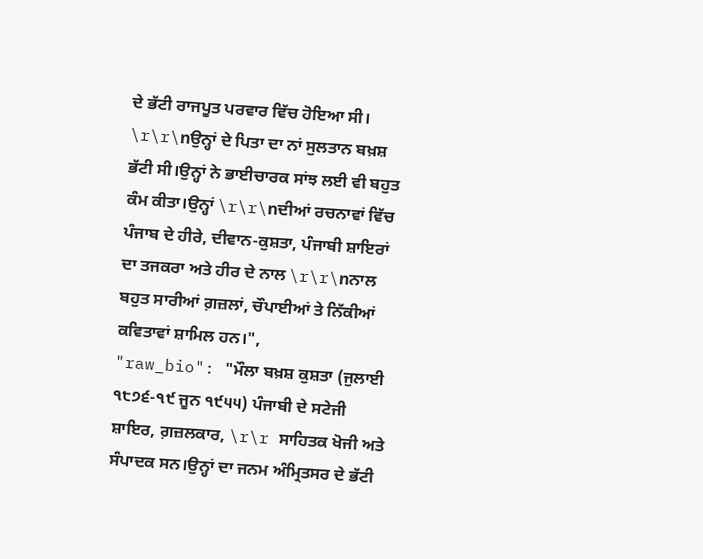ਦੇ ਭੱਟੀ ਰਾਜਪੂਤ ਪਰਵਾਰ ਵਿੱਚ ਹੋਇਆ ਸੀ। \r\r\nਉਨ੍ਹਾਂ ਦੇ ਪਿਤਾ ਦਾ ਨਾਂ ਸੁਲਤਾਨ ਬਖ਼ਸ਼ ਭੱਟੀ ਸੀ।ਉਨ੍ਹਾਂ ਨੇ ਭਾਈਚਾਰਕ ਸਾਂਝ ਲਈ ਵੀ ਬਹੁਤ ਕੰਮ ਕੀਤਾ।ਉਨ੍ਹਾਂ \r\r\nਦੀਆਂ ਰਚਨਾਵਾਂ ਵਿੱਚ ਪੰਜਾਬ ਦੇ ਹੀਰੇ, ਦੀਵਾਨ-ਕੁਸ਼ਤਾ, ਪੰਜਾਬੀ ਸ਼ਾਇਰਾਂ ਦਾ ਤਜਕਰਾ ਅਤੇ ਹੀਰ ਦੇ ਨਾਲ \r\r\nਨਾਲ ਬਹੁਤ ਸਾਰੀਆਂ ਗ਼ਜ਼ਲਾਂ, ਚੌਪਾਈਆਂ ਤੇ ਨਿੱਕੀਆਂ ਕਵਿਤਾਵਾਂ ਸ਼ਾਮਿਲ ਹਨ।",
"raw_bio": "ਮੌਲਾ ਬਖ਼ਸ਼ ਕੁਸ਼ਤਾ (ਜੁਲਾਈ ੧੮੭੬-੧੯ ਜੂਨ ੧੯੫੫) ਪੰਜਾਬੀ ਦੇ ਸਟੇਜੀ ਸ਼ਾਇਰ, ਗ਼ਜ਼ਲਕਾਰ, \r\r ਸਾਹਿਤਕ ਖੋਜੀ ਅਤੇ ਸੰਪਾਦਕ ਸਨ।ਉਨ੍ਹਾਂ ਦਾ ਜਨਮ ਅੰਮ੍ਰਿਤਸਰ ਦੇ ਭੱਟੀ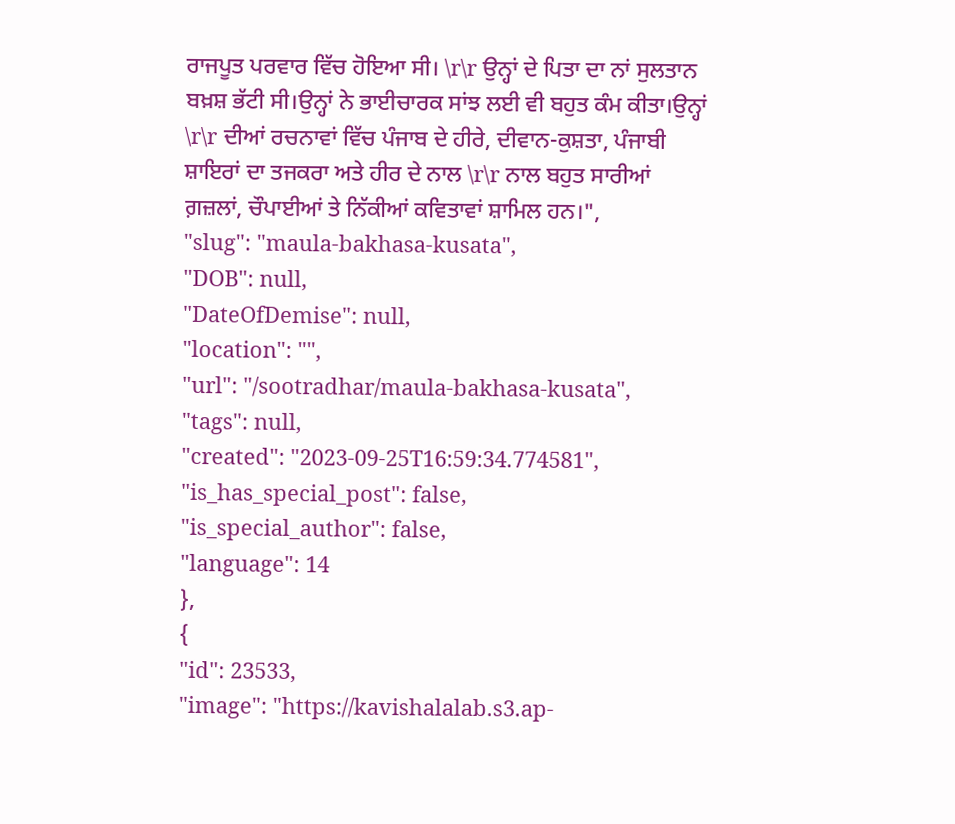ਰਾਜਪੂਤ ਪਰਵਾਰ ਵਿੱਚ ਹੋਇਆ ਸੀ। \r\r ਉਨ੍ਹਾਂ ਦੇ ਪਿਤਾ ਦਾ ਨਾਂ ਸੁਲਤਾਨ ਬਖ਼ਸ਼ ਭੱਟੀ ਸੀ।ਉਨ੍ਹਾਂ ਨੇ ਭਾਈਚਾਰਕ ਸਾਂਝ ਲਈ ਵੀ ਬਹੁਤ ਕੰਮ ਕੀਤਾ।ਉਨ੍ਹਾਂ \r\r ਦੀਆਂ ਰਚਨਾਵਾਂ ਵਿੱਚ ਪੰਜਾਬ ਦੇ ਹੀਰੇ, ਦੀਵਾਨ-ਕੁਸ਼ਤਾ, ਪੰਜਾਬੀ ਸ਼ਾਇਰਾਂ ਦਾ ਤਜਕਰਾ ਅਤੇ ਹੀਰ ਦੇ ਨਾਲ \r\r ਨਾਲ ਬਹੁਤ ਸਾਰੀਆਂ ਗ਼ਜ਼ਲਾਂ, ਚੌਪਾਈਆਂ ਤੇ ਨਿੱਕੀਆਂ ਕਵਿਤਾਵਾਂ ਸ਼ਾਮਿਲ ਹਨ।",
"slug": "maula-bakhasa-kusata",
"DOB": null,
"DateOfDemise": null,
"location": "",
"url": "/sootradhar/maula-bakhasa-kusata",
"tags": null,
"created": "2023-09-25T16:59:34.774581",
"is_has_special_post": false,
"is_special_author": false,
"language": 14
},
{
"id": 23533,
"image": "https://kavishalalab.s3.ap-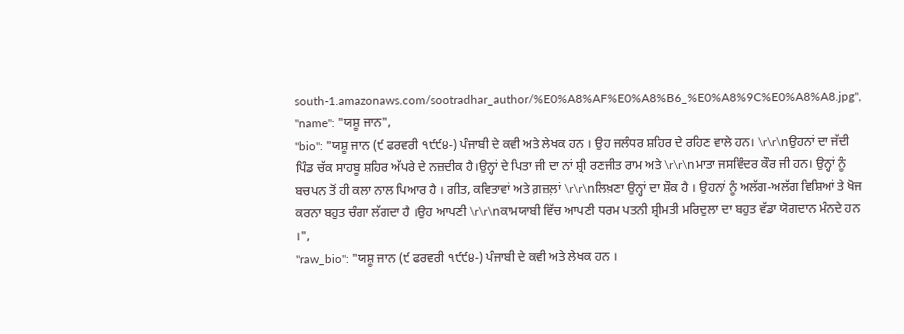south-1.amazonaws.com/sootradhar_author/%E0%A8%AF%E0%A8%B6_%E0%A8%9C%E0%A8%A8.jpg",
"name": "ਯਸ਼ੂ ਜਾਨ",
"bio": "ਯਸ਼ੂ ਜਾਨ (੯ ਫਰਵਰੀ ੧੯੯੪-) ਪੰਜਾਬੀ ਦੇ ਕਵੀ ਅਤੇ ਲੇਖਕ ਹਨ । ਉਹ ਜਲੰਧਰ ਸ਼ਹਿਰ ਦੇ ਰਹਿਣ ਵਾਲੇ ਹਨ। \r\r\nਉਹਨਾਂ ਦਾ ਜੱਦੀ ਪਿੰਡ ਚੱਕ ਸਾਹਬੂ ਸ਼ਹਿਰ ਅੱਪਰੇ ਦੇ ਨਜ਼ਦੀਕ ਹੈ।ਉਨ੍ਹਾਂ ਦੇ ਪਿਤਾ ਜੀ ਦਾ ਨਾਂ ਸ਼੍ਰੀ ਰਣਜੀਤ ਰਾਮ ਅਤੇ \r\r\nਮਾਤਾ ਜਸਵਿੰਦਰ ਕੌਰ ਜੀ ਹਨ। ਉਨ੍ਹਾਂ ਨੂੰ ਬਚਪਨ ਤੋਂ ਹੀ ਕਲਾ ਨਾਲ ਪਿਆਰ ਹੈ । ਗੀਤ, ਕਵਿਤਾਵਾਂ ਅਤੇ ਗ਼ਜ਼ਲ਼ਾਂ \r\r\nਲਿਖ਼ਣਾ ਉਨ੍ਹਾਂ ਦਾ ਸ਼ੌਕ ਹੈ । ਉਹਨਾਂ ਨੂੰ ਅਲੱਗ-ਅਲੱਗ ਵਿਸ਼ਿਆਂ ਤੇ ਖੋਜ ਕਰਨਾ ਬਹੁਤ ਚੰਗਾ ਲੱਗਦਾ ਹੈ ।ਉਹ ਆਪਣੀ \r\r\nਕਾਮਯਾਬੀ ਵਿੱਚ ਆਪਣੀ ਧਰਮ ਪਤਨੀ ਸ਼੍ਰੀਮਤੀ ਮਰਿਦੁਲਾ ਦਾ ਬਹੁਤ ਵੱਡਾ ਯੋਗਦਾਨ ਮੰਨਦੇ ਹਨ ।",
"raw_bio": "ਯਸ਼ੂ ਜਾਨ (੯ ਫਰਵਰੀ ੧੯੯੪-) ਪੰਜਾਬੀ ਦੇ ਕਵੀ ਅਤੇ ਲੇਖਕ ਹਨ ।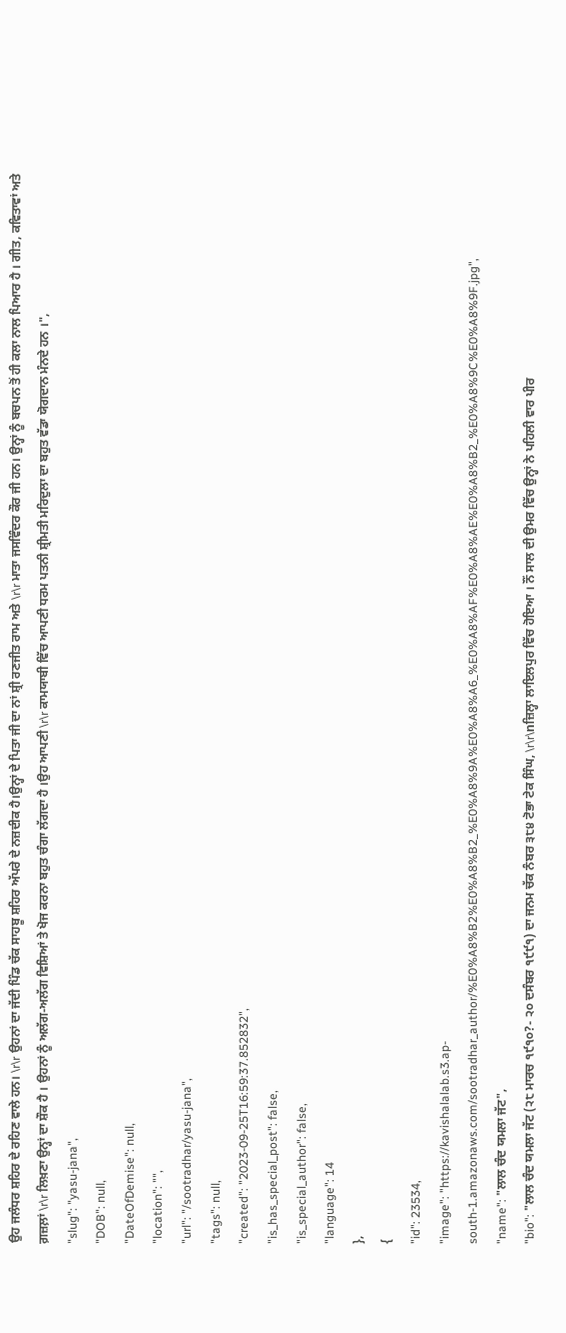ਉਹ ਜਲੰਧਰ ਸ਼ਹਿਰ ਦੇ ਰਹਿਣ ਵਾਲੇ ਹਨ। \r\r ਉਹਨਾਂ ਦਾ ਜੱਦੀ ਪਿੰਡ ਚੱਕ ਸਾਹਬੂ ਸ਼ਹਿਰ ਅੱਪਰੇ ਦੇ ਨਜ਼ਦੀਕ ਹੈ।ਉਨ੍ਹਾਂ ਦੇ ਪਿਤਾ ਜੀ ਦਾ ਨਾਂ ਸ਼੍ਰੀ ਰਣਜੀਤ ਰਾਮ ਅਤੇ \r\r ਮਾਤਾ ਜਸਵਿੰਦਰ ਕੌਰ ਜੀ ਹਨ। ਉਨ੍ਹਾਂ ਨੂੰ ਬਚਪਨ ਤੋਂ ਹੀ ਕਲਾ ਨਾਲ ਪਿਆਰ ਹੈ । ਗੀਤ, ਕਵਿਤਾਵਾਂ ਅਤੇ ਗ਼ਜ਼ਲ਼ਾਂ \r\r ਲਿਖ਼ਣਾ ਉਨ੍ਹਾਂ ਦਾ ਸ਼ੌਕ ਹੈ । ਉਹਨਾਂ ਨੂੰ ਅਲੱਗ-ਅਲੱਗ ਵਿਸ਼ਿਆਂ ਤੇ ਖੋਜ ਕਰਨਾ ਬਹੁਤ ਚੰਗਾ ਲੱਗਦਾ ਹੈ ।ਉਹ ਆਪਣੀ \r\r ਕਾਮਯਾਬੀ ਵਿੱਚ ਆਪਣੀ ਧਰਮ ਪਤਨੀ ਸ਼੍ਰੀਮਤੀ ਮਰਿਦੁਲਾ ਦਾ ਬਹੁਤ ਵੱਡਾ ਯੋਗਦਾਨ ਮੰਨਦੇ ਹਨ ।",
"slug": "yasu-jana",
"DOB": null,
"DateOfDemise": null,
"location": "",
"url": "/sootradhar/yasu-jana",
"tags": null,
"created": "2023-09-25T16:59:37.852832",
"is_has_special_post": false,
"is_special_author": false,
"language": 14
},
{
"id": 23534,
"image": "https://kavishalalab.s3.ap-south-1.amazonaws.com/sootradhar_author/%E0%A8%B2%E0%A8%B2_%E0%A8%9A%E0%A8%A6_%E0%A8%AF%E0%A8%AE%E0%A8%B2_%E0%A8%9C%E0%A8%9F.jpg",
"name": "ਲਾਲ ਚੰਦ ਯਮਲਾ ਜੱਟ",
"bio": "ਲਾਲ ਚੰਦ ਯਮਲਾ ਜੱਟ (੨੮ ਮਾਰਚ ੧੯੧੦?- ੨੦ ਦਸੰਬਰ ੧੯੯੧) ਦਾ ਜਨਮ ਚੱਕ ਨੰਬਰ ੩੮੪ ਟੋਭਾ ਟੇਕ ਸਿੰਘ, \r\r\nਜ਼ਿਲ੍ਹਾ ਲਾਇਲਪੁਰ ਵਿੱਚ ਹੋਇਆ । ਨੌਂ ਸਾਲ ਦੀ ਉਮਰ ਵਿੱਚ ਉਨ੍ਹਾਂ ਨੇ ਪਹਿਲੀ ਵਾਰ ਪੀਰ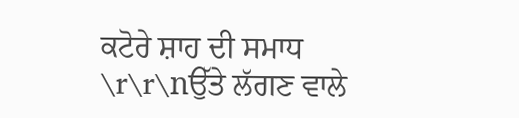ਕਟੋਰੇ ਸ਼ਾਹ ਦੀ ਸਮਾਧ \r\r\nਉੱਤੇ ਲੱਗਣ ਵਾਲੇ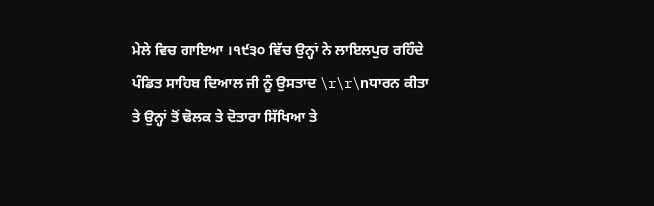ਮੇਲੇ ਵਿਚ ਗਾਇਆ ।੧੯੩੦ ਵਿੱਚ ਉਨ੍ਹਾਂ ਨੇ ਲਾਇਲਪੁਰ ਰਹਿੰਦੇ ਪੰਡਿਤ ਸਾਹਿਬ ਦਿਆਲ ਜੀ ਨੂੰ ਉਸਤਾਦ \r\r\nਧਾਰਨ ਕੀਤਾ ਤੇ ਉਨ੍ਹਾਂ ਤੋਂ ਢੋਲਕ ਤੇ ਦੋਤਾਰਾ ਸਿੱਖਿਆ ਤੇ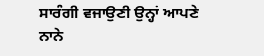ਸਾਰੰਗੀ ਵਜਾਉਣੀ ਉਨ੍ਹਾਂ ਆਪਣੇ ਨਾਨੇ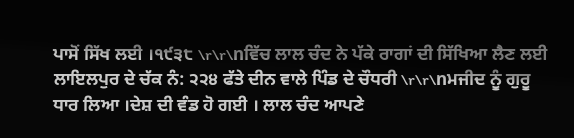ਪਾਸੋਂ ਸਿੱਖ ਲਈ ।੧੯੩੮ \r\r\nਵਿੱਚ ਲਾਲ ਚੰਦ ਨੇ ਪੱਕੇ ਰਾਗਾਂ ਦੀ ਸਿੱਖਿਆ ਲੈਣ ਲਈ ਲਾਇਲਪੁਰ ਦੇ ਚੱਕ ਨੰ: ੨੨੪ ਫੱਤੇ ਦੀਨ ਵਾਲੇ ਪਿੰਡ ਦੇ ਚੌਧਰੀ \r\r\nਮਜੀਦ ਨੂੰ ਗੁਰੂ ਧਾਰ ਲਿਆ ।ਦੇਸ਼ ਦੀ ਵੰਡ ਹੋ ਗਈ । ਲਾਲ ਚੰਦ ਆਪਣੇ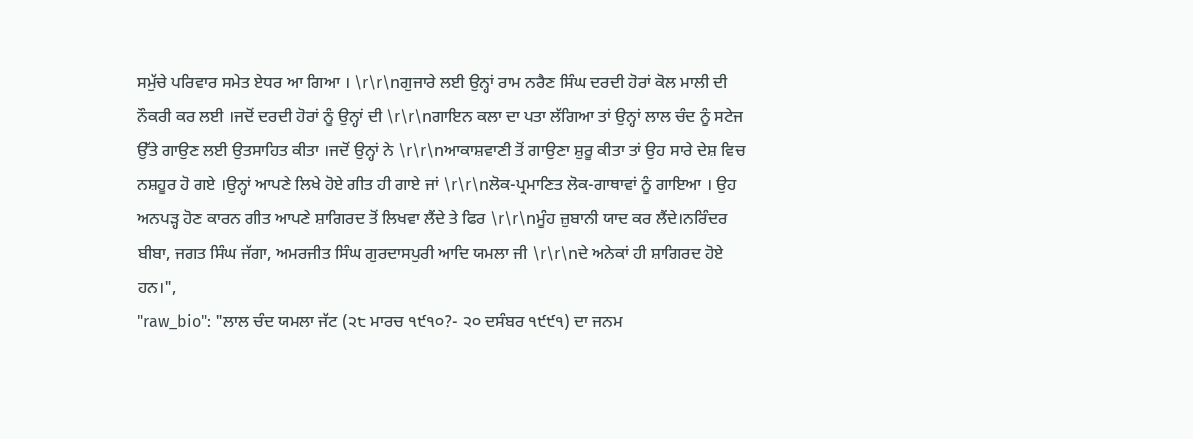ਸਮੁੱਚੇ ਪਰਿਵਾਰ ਸਮੇਤ ਏਧਰ ਆ ਗਿਆ । \r\r\nਗੁਜਾਰੇ ਲਈ ਉਨ੍ਹਾਂ ਰਾਮ ਨਰੈਣ ਸਿੰਘ ਦਰਦੀ ਹੋਰਾਂ ਕੋਲ ਮਾਲੀ ਦੀ ਨੌਕਰੀ ਕਰ ਲਈ ।ਜਦੋਂ ਦਰਦੀ ਹੋਰਾਂ ਨੂੰ ਉਨ੍ਹਾਂ ਦੀ \r\r\nਗਾਇਨ ਕਲਾ ਦਾ ਪਤਾ ਲੱਗਿਆ ਤਾਂ ਉਨ੍ਹਾਂ ਲਾਲ ਚੰਦ ਨੂੰ ਸਟੇਜ ਉੱਤੇ ਗਾਉਣ ਲਈ ਉਤਸਾਹਿਤ ਕੀਤਾ ।ਜਦੋਂ ਉਨ੍ਹਾਂ ਨੇ \r\r\nਆਕਾਸ਼ਵਾਣੀ ਤੋਂ ਗਾਉਣਾ ਸ਼ੁਰੂ ਕੀਤਾ ਤਾਂ ਉਹ ਸਾਰੇ ਦੇਸ਼ ਵਿਚ ਨਸ਼ਹੂਰ ਹੋ ਗਏ ।ਉਨ੍ਹਾਂ ਆਪਣੇ ਲਿਖੇ ਹੋਏ ਗੀਤ ਹੀ ਗਾਏ ਜਾਂ \r\r\nਲੋਕ-ਪ੍ਰਮਾਣਿਤ ਲੋਕ-ਗਾਥਾਵਾਂ ਨੂੰ ਗਾਇਆ । ਉਹ ਅਨਪੜ੍ਹ ਹੋਣ ਕਾਰਨ ਗੀਤ ਆਪਣੇ ਸ਼ਾਗਿਰਦ ਤੋਂ ਲਿਖਵਾ ਲੈਂਦੇ ਤੇ ਫਿਰ \r\r\nਮੂੰਹ ਜ਼ੁਬਾਨੀ ਯਾਦ ਕਰ ਲੈਂਦੇ।ਨਰਿੰਦਰ ਬੀਬਾ, ਜਗਤ ਸਿੰਘ ਜੱਗਾ, ਅਮਰਜੀਤ ਸਿੰਘ ਗੁਰਦਾਸਪੁਰੀ ਆਦਿ ਯਮਲਾ ਜੀ \r\r\nਦੇ ਅਨੇਕਾਂ ਹੀ ਸ਼ਾਗਿਰਦ ਹੋਏ ਹਨ।",
"raw_bio": "ਲਾਲ ਚੰਦ ਯਮਲਾ ਜੱਟ (੨੮ ਮਾਰਚ ੧੯੧੦?- ੨੦ ਦਸੰਬਰ ੧੯੯੧) ਦਾ ਜਨਮ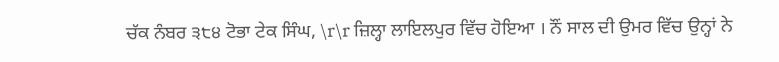ਚੱਕ ਨੰਬਰ ੩੮੪ ਟੋਭਾ ਟੇਕ ਸਿੰਘ, \r\r ਜ਼ਿਲ੍ਹਾ ਲਾਇਲਪੁਰ ਵਿੱਚ ਹੋਇਆ । ਨੌਂ ਸਾਲ ਦੀ ਉਮਰ ਵਿੱਚ ਉਨ੍ਹਾਂ ਨੇ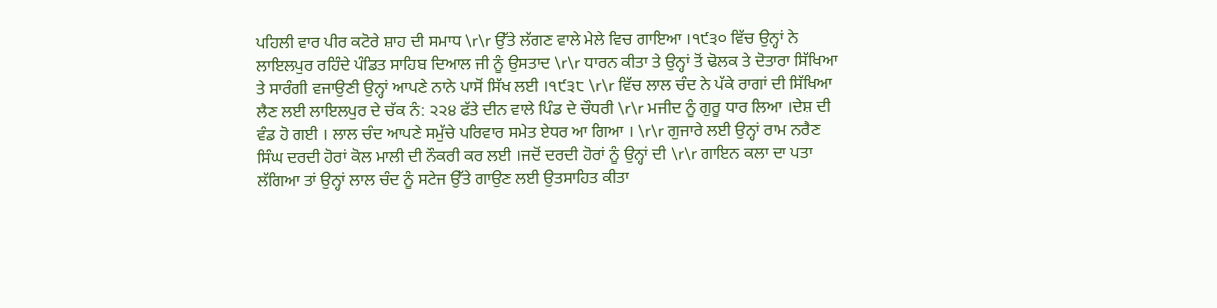ਪਹਿਲੀ ਵਾਰ ਪੀਰ ਕਟੋਰੇ ਸ਼ਾਹ ਦੀ ਸਮਾਧ \r\r ਉੱਤੇ ਲੱਗਣ ਵਾਲੇ ਮੇਲੇ ਵਿਚ ਗਾਇਆ ।੧੯੩੦ ਵਿੱਚ ਉਨ੍ਹਾਂ ਨੇ ਲਾਇਲਪੁਰ ਰਹਿੰਦੇ ਪੰਡਿਤ ਸਾਹਿਬ ਦਿਆਲ ਜੀ ਨੂੰ ਉਸਤਾਦ \r\r ਧਾਰਨ ਕੀਤਾ ਤੇ ਉਨ੍ਹਾਂ ਤੋਂ ਢੋਲਕ ਤੇ ਦੋਤਾਰਾ ਸਿੱਖਿਆ ਤੇ ਸਾਰੰਗੀ ਵਜਾਉਣੀ ਉਨ੍ਹਾਂ ਆਪਣੇ ਨਾਨੇ ਪਾਸੋਂ ਸਿੱਖ ਲਈ ।੧੯੩੮ \r\r ਵਿੱਚ ਲਾਲ ਚੰਦ ਨੇ ਪੱਕੇ ਰਾਗਾਂ ਦੀ ਸਿੱਖਿਆ ਲੈਣ ਲਈ ਲਾਇਲਪੁਰ ਦੇ ਚੱਕ ਨੰ: ੨੨੪ ਫੱਤੇ ਦੀਨ ਵਾਲੇ ਪਿੰਡ ਦੇ ਚੌਧਰੀ \r\r ਮਜੀਦ ਨੂੰ ਗੁਰੂ ਧਾਰ ਲਿਆ ।ਦੇਸ਼ ਦੀ ਵੰਡ ਹੋ ਗਈ । ਲਾਲ ਚੰਦ ਆਪਣੇ ਸਮੁੱਚੇ ਪਰਿਵਾਰ ਸਮੇਤ ਏਧਰ ਆ ਗਿਆ । \r\r ਗੁਜਾਰੇ ਲਈ ਉਨ੍ਹਾਂ ਰਾਮ ਨਰੈਣ ਸਿੰਘ ਦਰਦੀ ਹੋਰਾਂ ਕੋਲ ਮਾਲੀ ਦੀ ਨੌਕਰੀ ਕਰ ਲਈ ।ਜਦੋਂ ਦਰਦੀ ਹੋਰਾਂ ਨੂੰ ਉਨ੍ਹਾਂ ਦੀ \r\r ਗਾਇਨ ਕਲਾ ਦਾ ਪਤਾ ਲੱਗਿਆ ਤਾਂ ਉਨ੍ਹਾਂ ਲਾਲ ਚੰਦ ਨੂੰ ਸਟੇਜ ਉੱਤੇ ਗਾਉਣ ਲਈ ਉਤਸਾਹਿਤ ਕੀਤਾ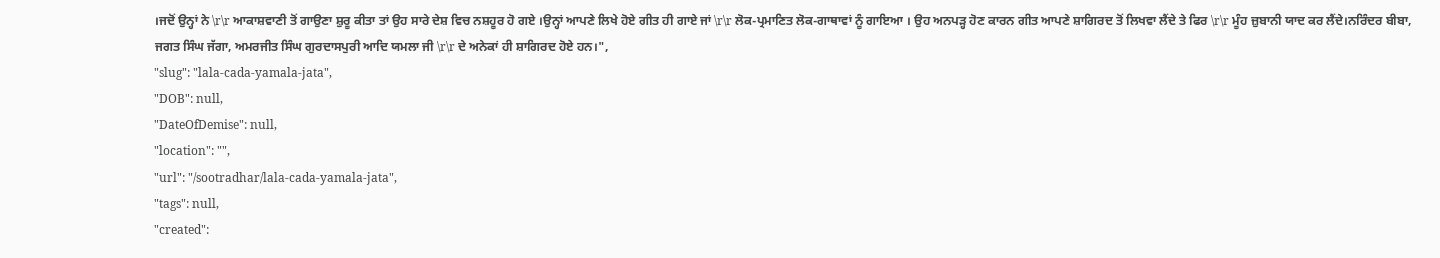।ਜਦੋਂ ਉਨ੍ਹਾਂ ਨੇ \r\r ਆਕਾਸ਼ਵਾਣੀ ਤੋਂ ਗਾਉਣਾ ਸ਼ੁਰੂ ਕੀਤਾ ਤਾਂ ਉਹ ਸਾਰੇ ਦੇਸ਼ ਵਿਚ ਨਸ਼ਹੂਰ ਹੋ ਗਏ ।ਉਨ੍ਹਾਂ ਆਪਣੇ ਲਿਖੇ ਹੋਏ ਗੀਤ ਹੀ ਗਾਏ ਜਾਂ \r\r ਲੋਕ-ਪ੍ਰਮਾਣਿਤ ਲੋਕ-ਗਾਥਾਵਾਂ ਨੂੰ ਗਾਇਆ । ਉਹ ਅਨਪੜ੍ਹ ਹੋਣ ਕਾਰਨ ਗੀਤ ਆਪਣੇ ਸ਼ਾਗਿਰਦ ਤੋਂ ਲਿਖਵਾ ਲੈਂਦੇ ਤੇ ਫਿਰ \r\r ਮੂੰਹ ਜ਼ੁਬਾਨੀ ਯਾਦ ਕਰ ਲੈਂਦੇ।ਨਰਿੰਦਰ ਬੀਬਾ, ਜਗਤ ਸਿੰਘ ਜੱਗਾ, ਅਮਰਜੀਤ ਸਿੰਘ ਗੁਰਦਾਸਪੁਰੀ ਆਦਿ ਯਮਲਾ ਜੀ \r\r ਦੇ ਅਨੇਕਾਂ ਹੀ ਸ਼ਾਗਿਰਦ ਹੋਏ ਹਨ।",
"slug": "lala-cada-yamala-jata",
"DOB": null,
"DateOfDemise": null,
"location": "",
"url": "/sootradhar/lala-cada-yamala-jata",
"tags": null,
"created":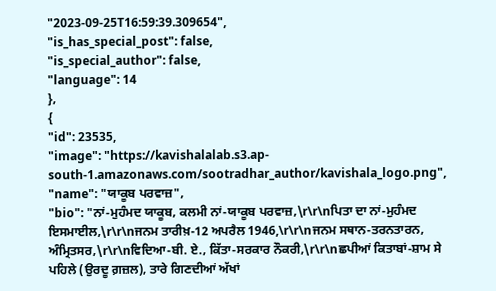"2023-09-25T16:59:39.309654",
"is_has_special_post": false,
"is_special_author": false,
"language": 14
},
{
"id": 23535,
"image": "https://kavishalalab.s3.ap-south-1.amazonaws.com/sootradhar_author/kavishala_logo.png",
"name": "ਯਾਕੂਬ ਪਰਵਾਜ਼",
"bio": "ਨਾਂ-ਮੁਹੰਮਦ ਯਾਕੂਬ, ਕਲਮੀ ਨਾਂ-ਯਾਕੂਬ ਪਰਵਾਜ਼,\r\r\nਪਿਤਾ ਦਾ ਨਾਂ-ਮੁਹੰਮਦ ਇਸਮਾਈਲ,\r\r\nਜਨਮ ਤਾਰੀਖ਼-12 ਅਪਰੈਲ 1946,\r\r\nਜਨਮ ਸਥਾਨ-ਤਰਨਤਾਰਨ, ਅੰਮ੍ਰਿਤਸਰ,\r\r\nਵਿਦਿਆ-ਬੀ. ਏ., ਕਿੱਤਾ-ਸਰਕਾਰ ਨੌਕਰੀ,\r\r\nਛਪੀਆਂ ਕਿਤਾਬਾਂ-ਸ਼ਾਮ ਸੇ ਪਹਿਲੇ (ਉਰਦੂ ਗ਼ਜ਼ਲ), ਤਾਰੇ ਗਿਣਦੀਆਂ ਅੱਖਾਂ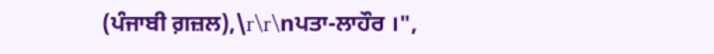(ਪੰਜਾਬੀ ਗ਼ਜ਼ਲ),\r\r\nਪਤਾ-ਲਾਹੌਰ ।",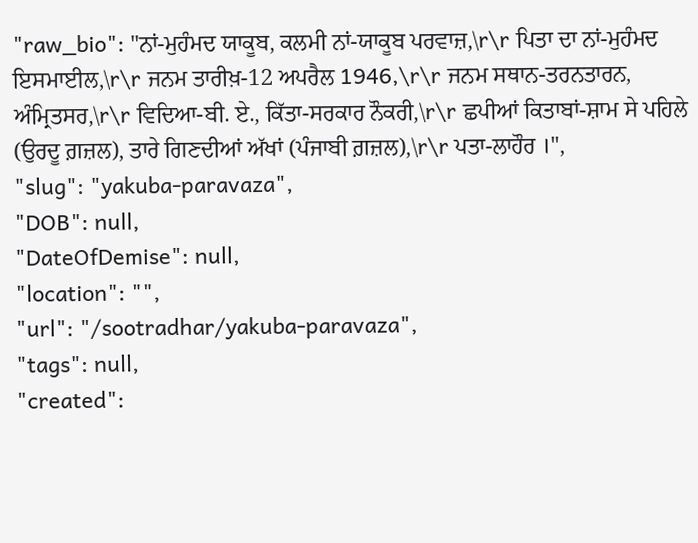"raw_bio": "ਨਾਂ-ਮੁਹੰਮਦ ਯਾਕੂਬ, ਕਲਮੀ ਨਾਂ-ਯਾਕੂਬ ਪਰਵਾਜ਼,\r\r ਪਿਤਾ ਦਾ ਨਾਂ-ਮੁਹੰਮਦ ਇਸਮਾਈਲ,\r\r ਜਨਮ ਤਾਰੀਖ਼-12 ਅਪਰੈਲ 1946,\r\r ਜਨਮ ਸਥਾਨ-ਤਰਨਤਾਰਨ, ਅੰਮ੍ਰਿਤਸਰ,\r\r ਵਿਦਿਆ-ਬੀ. ਏ., ਕਿੱਤਾ-ਸਰਕਾਰ ਨੌਕਰੀ,\r\r ਛਪੀਆਂ ਕਿਤਾਬਾਂ-ਸ਼ਾਮ ਸੇ ਪਹਿਲੇ (ਉਰਦੂ ਗ਼ਜ਼ਲ), ਤਾਰੇ ਗਿਣਦੀਆਂ ਅੱਖਾਂ (ਪੰਜਾਬੀ ਗ਼ਜ਼ਲ),\r\r ਪਤਾ-ਲਾਹੌਰ ।",
"slug": "yakuba-paravaza",
"DOB": null,
"DateOfDemise": null,
"location": "",
"url": "/sootradhar/yakuba-paravaza",
"tags": null,
"created":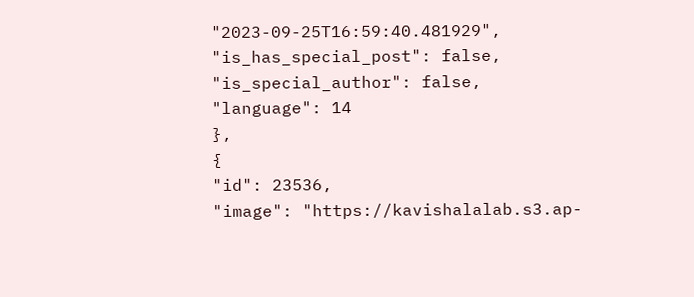"2023-09-25T16:59:40.481929",
"is_has_special_post": false,
"is_special_author": false,
"language": 14
},
{
"id": 23536,
"image": "https://kavishalalab.s3.ap-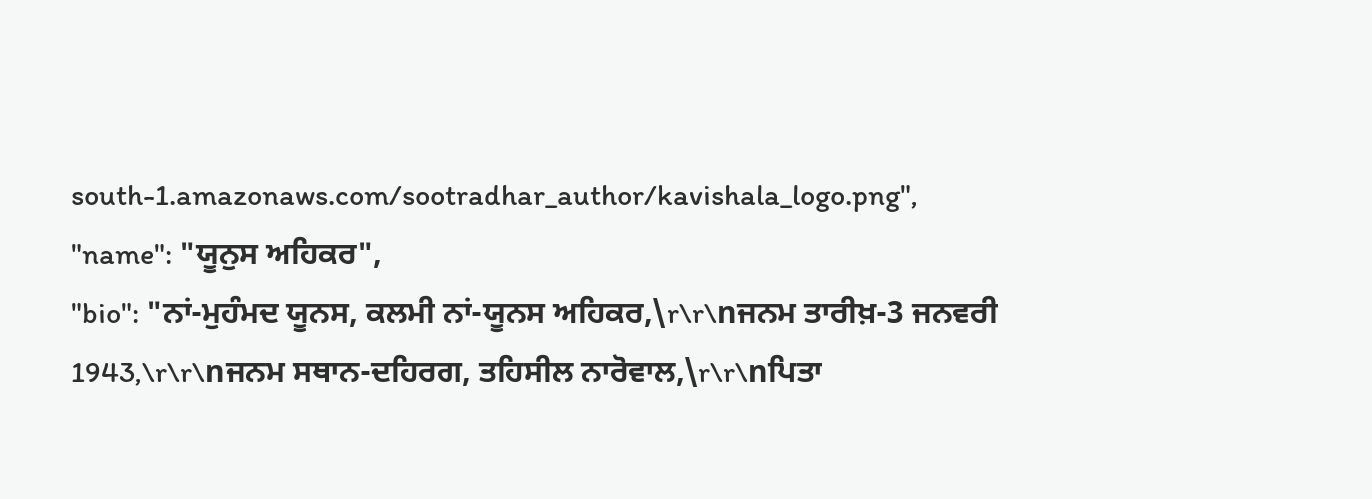south-1.amazonaws.com/sootradhar_author/kavishala_logo.png",
"name": "ਯੂਨੁਸ ਅਹਿਕਰ",
"bio": "ਨਾਂ-ਮੁਹੰਮਦ ਯੂਨਸ, ਕਲਮੀ ਨਾਂ-ਯੂਨਸ ਅਹਿਕਰ,\r\r\nਜਨਮ ਤਾਰੀਖ਼-3 ਜਨਵਰੀ 1943,\r\r\nਜਨਮ ਸਥਾਨ-ਦਹਿਰਗ, ਤਹਿਸੀਲ ਨਾਰੋਵਾਲ,\r\r\nਪਿਤਾ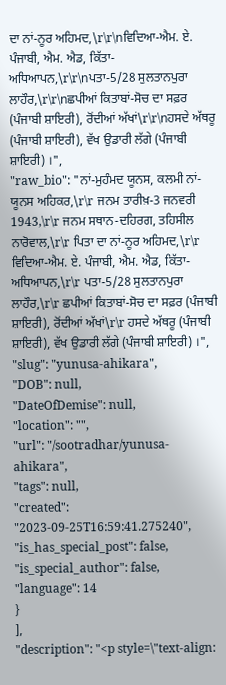ਦਾ ਨਾਂ-ਨੂਰ ਅਹਿਮਦ,\r\r\nਵਿਦਿਆ-ਐਮ. ਏ. ਪੰਜਾਬੀ, ਐਮ. ਐਡ, ਕਿੱਤਾ-ਅਧਿਆਪਨ,\r\r\nਪਤਾ-5/28 ਸੁਲਤਾਨਪੁਰਾ ਲਾਹੌਰ,\r\r\nਛਪੀਆਂ ਕਿਤਾਬਾਂ-ਸੋਚ ਦਾ ਸਫ਼ਰ (ਪੰਜਾਬੀ ਸ਼ਾਇਰੀ), ਰੋਂਦੀਆਂ ਅੱਖਾਂ\r\r\nਹਸਦੇ ਅੱਥਰੂ (ਪੰਜਾਬੀ ਸ਼ਾਇਰੀ), ਵੱਖ ਉਡਾਰੀ ਲੱਗੇ (ਪੰਜਾਬੀ ਸ਼ਾਇਰੀ) ।",
"raw_bio": "ਨਾਂ-ਮੁਹੰਮਦ ਯੂਨਸ, ਕਲਮੀ ਨਾਂ-ਯੂਨਸ ਅਹਿਕਰ,\r\r ਜਨਮ ਤਾਰੀਖ਼-3 ਜਨਵਰੀ 1943,\r\r ਜਨਮ ਸਥਾਨ-ਦਹਿਰਗ, ਤਹਿਸੀਲ ਨਾਰੋਵਾਲ,\r\r ਪਿਤਾ ਦਾ ਨਾਂ-ਨੂਰ ਅਹਿਮਦ,\r\r ਵਿਦਿਆ-ਐਮ. ਏ. ਪੰਜਾਬੀ, ਐਮ. ਐਡ, ਕਿੱਤਾ-ਅਧਿਆਪਨ,\r\r ਪਤਾ-5/28 ਸੁਲਤਾਨਪੁਰਾ ਲਾਹੌਰ,\r\r ਛਪੀਆਂ ਕਿਤਾਬਾਂ-ਸੋਚ ਦਾ ਸਫ਼ਰ (ਪੰਜਾਬੀ ਸ਼ਾਇਰੀ), ਰੋਂਦੀਆਂ ਅੱਖਾਂ\r\r ਹਸਦੇ ਅੱਥਰੂ (ਪੰਜਾਬੀ ਸ਼ਾਇਰੀ), ਵੱਖ ਉਡਾਰੀ ਲੱਗੇ (ਪੰਜਾਬੀ ਸ਼ਾਇਰੀ) ।",
"slug": "yunusa-ahikara",
"DOB": null,
"DateOfDemise": null,
"location": "",
"url": "/sootradhar/yunusa-ahikara",
"tags": null,
"created": "2023-09-25T16:59:41.275240",
"is_has_special_post": false,
"is_special_author": false,
"language": 14
}
],
"description": "<p style=\"text-align: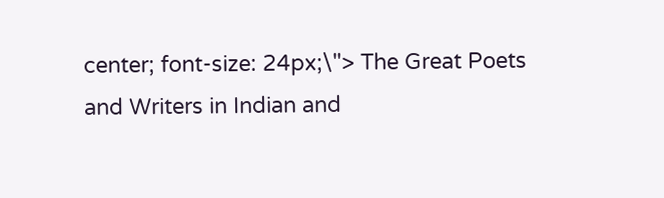center; font-size: 24px;\"> The Great Poets and Writers in Indian and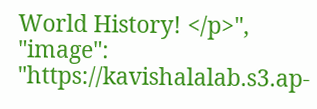World History! </p>",
"image": "https://kavishalalab.s3.ap-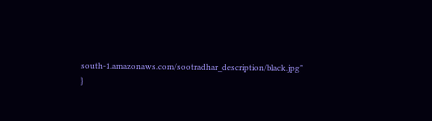south-1.amazonaws.com/sootradhar_description/black.jpg"
}